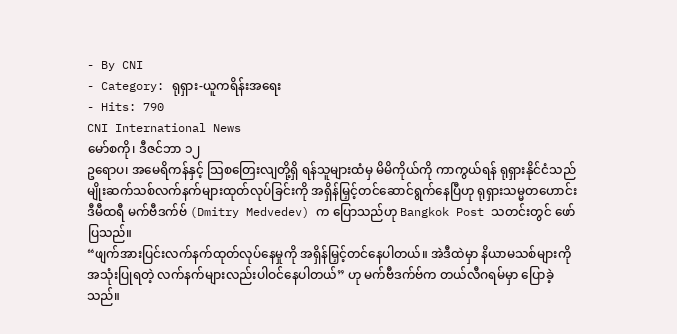- By CNI
- Category: ရုရှား-ယူကရိန်းအရေး
- Hits: 790
CNI International News
မော်စကို၊ ဒီဇင်ဘာ ၁၂
ဥရောပ၊ အမေရိကန်နှင့် သြစတြေးလျတို့ရှိ ရန်သူများထံမှ မိမိကိုယ်ကို ကာကွယ်ရန် ရုရှားနိုင်ငံသည် မျိုးဆက်သစ်လက်နက်များထုတ်လုပ်ခြင်းကို အရှိန်မြှင့်တင်ဆောင်ရွက်နေပြီဟု ရုရှားသမ္မတဟောင်း ဒီမီထရီ မက်ဗီဒက်ဗ် (Dmitry Medvedev) က ပြောသည်ဟု Bangkok Post သတင်းတွင် ဖော်ပြသည်။
“ဖျက်အားပြင်းလက်နက်ထုတ်လုပ်နေမှုကို အရှိန်မြှင့်တင်နေပါတယ်။ အဲဒီထဲမှာ နိယာမသစ်များကို အသုံးပြုရတဲ့ လက်နက်များလည်းပါဝင်နေပါတယ်” ဟု မက်ဗီဒက်ဗ်က တယ်လီဂရမ်မှာ ပြောခဲ့သည်။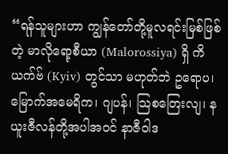“ရန်သူများဟာ ကျွန်တော်တို့မူလရင်းမြစ်ဖြစ်တဲ့ မာလိုရော့စီယာ (Malorossiya) ရှိ ကိယက်ဗ် (Kyiv) တွင်သာ မဟုတ်ဘဲ ဥရောပ၊ မြောက်အမေရိက၊ ဂျပန်၊ သြစတြေးလျ၊ နယူးဇီလန်တို့အပါအဝင် နာဇီဝါဒ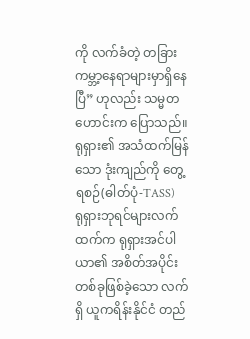ကို လက်ခံတဲ့ တခြားကမ္ဘာ့နေရာများမှာရှိနေပြီ” ဟုလည်း သမ္မတဟောင်းက ပြောသည်။
ရုရှား၏ အသံထက်မြန်သော ဒုံးကျည်ကို တွေ့ရစဉ်(ဓါတ်ပုံ-TASS)
ရုရှားဘုရင်များလက်ထက်က ရုရှားအင်ပါယာ၏ အစိတ်အပိုင်းတစ်ခုဖြစ်ခဲ့သော လက်ရှိ ယူကရိန်းနိုင်ငံ တည်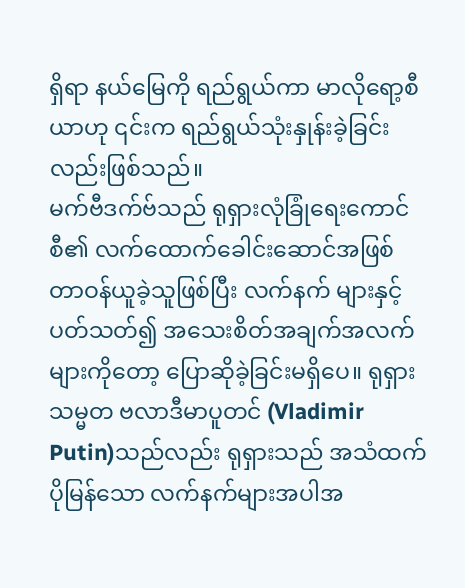ရှိရာ နယ်မြေကို ရည်ရွယ်ကာ မာလိုရော့စီယာဟု ၎င်းက ရည်ရွယ်သုံးနှုန်းခဲ့ခြင်းလည်းဖြစ်သည်။
မက်ဗီဒက်ဗ်သည် ရုရှားလုံခြုံရေးကောင်စီ၏ လက်ထောက်ခေါင်းဆောင်အဖြစ် တာဝန်ယူခဲ့သူဖြစ်ပြီး လက်နက် များနှင့်ပတ်သတ်၍ အသေးစိတ်အချက်အလက်များကိုတော့ ပြောဆိုခဲ့ခြင်းမရှိပေ။ ရုရှားသမ္မတ ဗလာဒီမာပူတင် (Vladimir Putin)သည်လည်း ရုရှားသည် အသံထက်ပိုမြန်သော လက်နက်များအပါအ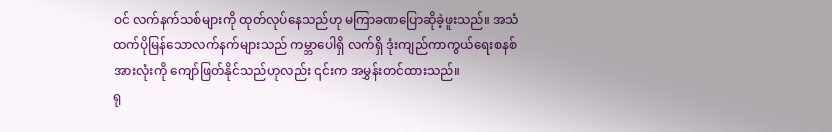ဝင် လက်နက်သစ်များကို ထုတ်လုပ်နေသည်ဟု မကြာခဏပြောဆိုခဲ့ဖူးသည်။ အသံထက်ပိုမြန်သောလက်နက်များသည် ကမ္ဘာပေါရှိ လက်ရှိ ဒုံးကျည်ကာကွယ်ရေးစနစ်အားလုံးကို ကျော်ဖြတ်နိုင်သည်ဟုလည်း ၎င်းက အမွှန်းတင်ထားသည်။
ရု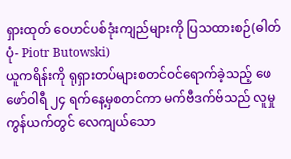ရှားထုတ် ဝေဟင်ပစ်ဒုံးကျည်များကို ပြသထားစဉ်(ဓါတ်ပုံ- Piotr Butowski)
ယူကရိန်းကို ရုရှားတပ်များစတင်ဝင်ရောက်ခဲ့သည့် ဖေဖော်ဝါရီ ၂၄ ရက်နေ့မှစတင်ကာ မက်ဗီဒက်ဗ်သည် လူမှုကွန်ယက်တွင် လေကျယ်သော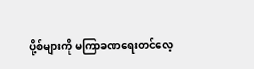ပို့စ်များကို မကြာခဏရေးတင်လေ့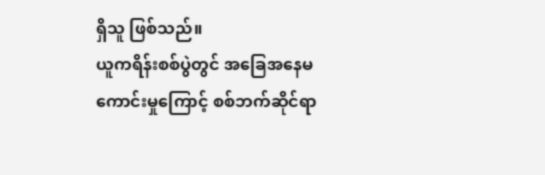ရှိသူ ဖြစ်သည်။
ယူကရိန်းစစ်ပွဲတွင် အခြေအနေမကောင်းမှုကြောင့် စစ်ဘက်ဆိုင်ရာ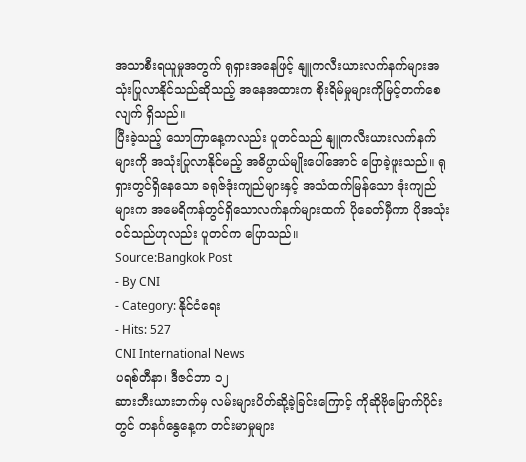အသာစီးရယူမှုအတွက် ရုရှားအနေဖြင့် နျူကလီးယားလက်နက်များအသုံးပြုလာနိုင်သည်ဆိုသည့် အနေအထားက စိုးရိမ်မှုများကိုမြင့်တက်စေလျက် ရှိသည်။
ပြီးခဲ့သည့် သောကြာနေ့ကလည်း ပူတင်သည် နျူကလီးယားလက်နက်များကို အသုံးပြုလာနိုင်မည့် အဓိပ္ပာယ်မျိုးပေါ်အောင် ပြောခဲ့ဖူးသည်။ ရုရှားတွင်ရှိနေသော ခရုဇ်ဒုံးကျည်များနှင့် အသံထက်မြန်သော ဒုံးကျည်များက အမေရိကန်တွင်ရှိသောလက်နက်များထက် ပိုခေတ်မှီကာ ပိုအသုံးဝင်သည်ဟုလည်း ပူတင်က ပြောသည်။
Source:Bangkok Post
- By CNI
- Category: နိုင်ငံရေး
- Hits: 527
CNI International News
ပရစ်တီနာ၊ ဒီဇင်ဘာ ၁၂
ဆားဘီးယားဘက်မှ လမ်းများပိတ်ဆို့ခဲ့ခြင်းကြောင့် ကိုဆိုဗိုမြောက်ပိုင်းတွင် တနင်္ဂနွေနေ့က တင်းမာမှုများ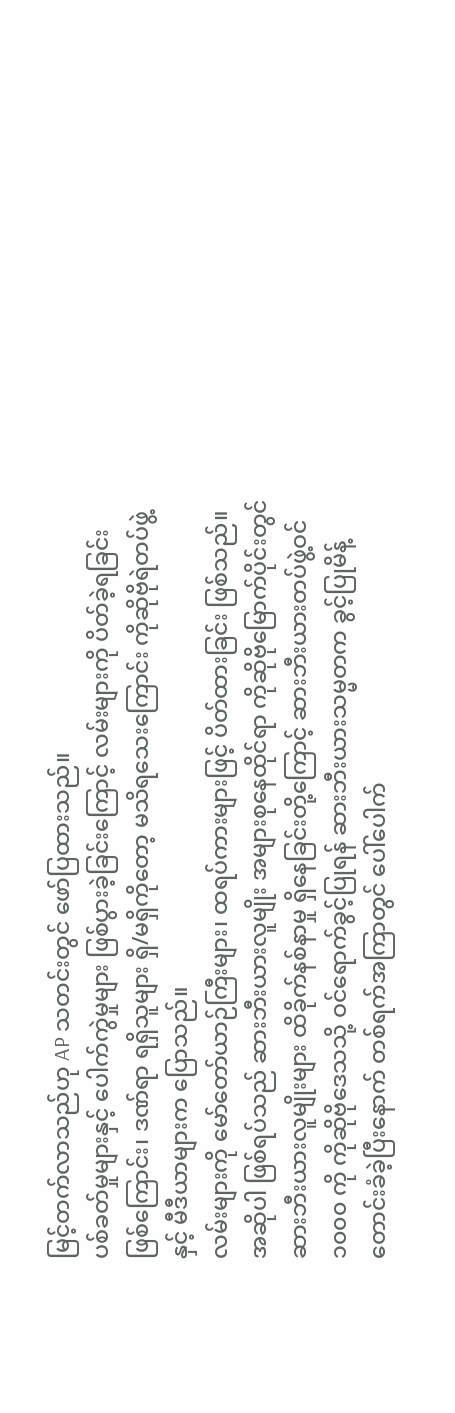မြင့်တက်လာသည်ဟု AP သတင်းတွင် ဖော်ပြထားသည်။
ပစ်ခတ်မှုများနှင့် ပေါက်ကွဲမှုများ ဖြစ်ပွားခဲ့ခြင်းကြောင့် လမ်းများကို ပိတ်ခဲ့ရခြင်းဖြစ်ကြောင်း၊ ဒဏ်ရာ ရရှိသူများ ရှိ/မရှိကိုတော့ မသိရသေးကြောင်း ကိုဆိုဗိုရဲတပ်ဖွဲ့နှင့် မီဒီယာများက ပြောသည်။
လမ်းများကို မော်တော်ယာဉ်ကြီးများ၊ ထရပ်ကားများဖြင့် ပိတ်ထားခြင်း ဖြစ်သည်။
အဆိုပါ ဖြစ်ရပ်သည် ဆားဘီးယားလူမျိုး အများစုနေထိုင်ရာ ကိုဆိုဗိုမြောက်ပိုင်းတွင် ဆားဘီးယားလူမျိုးများ ထိခိုက်နစ်နာမှု ရှိနေခြင်းတို့ကြောင့် ဆားဘီးယားတပ်ဖွဲ့ဝင် ၁၀၀၀ ကို ကိုဆိုဗိုဒေသသို့ ဝင်ရောက်ခွင့်ပြုရန် ဆားဘီးယားသမ္မတက ခွင့်ပြုမိန့် တောင်းခံခဲ့ပြီးနောက် တစ်ရက်အကြာတွင် ပေါ်ပေါက်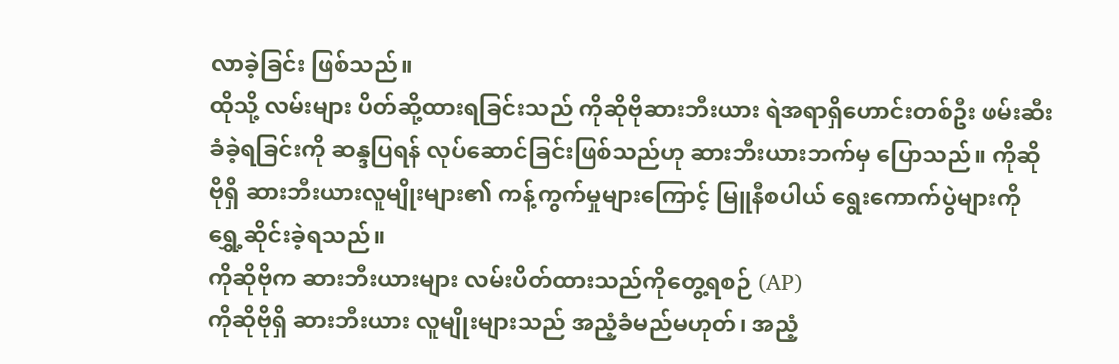လာခဲ့ခြင်း ဖြစ်သည်။
ထိုသို့ လမ်းများ ပိတ်ဆို့ထားရခြင်းသည် ကိုဆိုဗိုဆားဘီးယား ရဲအရာရှိဟောင်းတစ်ဦး ဖမ်းဆီးခံခဲ့ရခြင်းကို ဆန္ဒပြရန် လုပ်ဆောင်ခြင်းဖြစ်သည်ဟု ဆားဘီးယားဘက်မှ ပြောသည်။ ကိုဆိုဗိုရှိ ဆားဘီးယားလူမျိုးများ၏ ကန့်ကွက်မှုများကြောင့် မြူနီစပါယ် ရွေးကောက်ပွဲများကို ရွှေ့ဆိုင်းခဲ့ရသည်။
ကိုဆိုဗိုက ဆားဘီးယားများ လမ်းပိတ်ထားသည်ကိုတွေ့ရစဉ် (AP)
ကိုဆိုဗိုရှိ ဆားဘီးယား လူမျိုးများသည် အညံ့ခံမည်မဟုတ်၊ အညံ့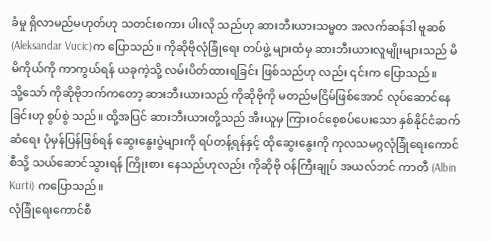ခံမှု ရှိလာမည်မဟုတ်ဟု သတင်းစကား ပါးလို သည်ဟု ဆားဘီးယားသမ္မတ အလက်ဆန်ဒါ ဗူဆစ် (Aleksandar Vucic)က ပြောသည်။ ကိုဆိုဗိုလုံခြုံရေး တပ်ဖွဲ့ များထံမှ ဆားဘီးယားလူမျိုးများသည် မိမိကိုယ်ကို ကာကွယ်ရန် ယခုကဲ့သို့ လမ်းပိတ်ထားရခြင်း ဖြစ်သည်ဟု လည်း ၎င်းက ပြောသည်။
သို့သော် ကိုဆိုဗိုဘက်ကတော့ ဆားဘီးယားသည် ကိုဆိုဗိုကို မတည်မငြိမ်ဖြစ်အောင် လုပ်ဆောင်နေခြင်းဟု စွပ်စွဲ သည်။ ထို့အပြင် ဆားဘီးယားတို့သည် အီးယူမှ ကြားဝင်စေ့စပ်ပေးသော နှစ်နိုင်ငံဆက်ဆံရေး ပုံမှန်ပြန်ဖြစ်ရန် ဆွေးနွေးပွဲများကို ရပ်တန့်ရန်နှင့် ထိုဆွေးနွေးကို ကုလသမဂ္ဂလုံခြုံရေးကောင်စီသို့ သယ်ဆောင်သွားရန် ကြိုးစား နေသည်ဟုလည်း ကိုဆိုဗို ဝန်ကြီးချုပ် အယလ်ဘင် ကာတီ (Albin Kurti) ကပြောသည်။
လုံခြုံရေးကောင်စီ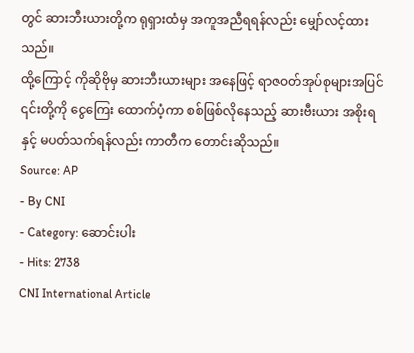တွင် ဆားဘီးယားတို့က ရုရှားထံမှ အကူအညီရရန်လည်း မျှော်လင့်ထားသည်။
ထို့ကြောင့် ကိုဆိုဗိုမှ ဆားဘီးယားများ အနေဖြင့် ရာဇဝတ်အုပ်စုများအပြင် ၎င်းတို့ကို ငွေကြေး ထောက်ပံ့ကာ စစ်ဖြစ်လိုနေသည့် ဆားဗီးယား အစိုးရနှင့် မပတ်သက်ရန်လည်း ကာတီက တောင်းဆိုသည်။
Source: AP
- By CNI
- Category: ဆောင်းပါး
- Hits: 2738
CNI International Article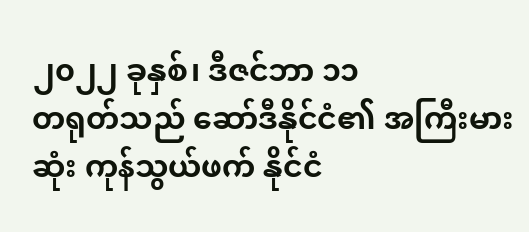၂၀၂၂ ခုနှစ်၊ ဒီဇင်ဘာ ၁၁
တရုတ်သည် ဆော်ဒီနိုင်ငံ၏ အကြီးမားဆုံး ကုန်သွယ်ဖက် နိုင်ငံ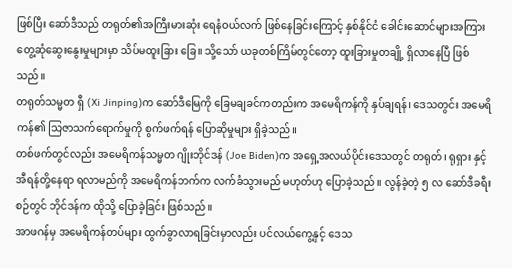ဖြစ်ပြီး ဆော်ဒီသည် တရုတ်၏အကြီးမားဆုံး ရေနံဝယ်လက် ဖြစ်နေခြင်းကြောင့် နှစ်နိုင်ငံ ခေါင်းဆောင်များအကြား တွေ့ဆုံဆွေးနွေးမှုများမှာ သိပ်မထူးခြား ခြေ။ သို့သော် ယခုတစ်ကြိမ်တွင်တော့ ထူးခြားမှုတချို့ ရှိလာနေပြီ ဖြစ်သည်။
တရုတ်သမ္မတ ရှီ (Xi Jinping)က ဆော်ဒီမြေကို ခြေမချခင်ကတည်းက အမေရိကန်ကို နှပ်ချရန်၊ ဒေသတွင်း အမေရိကန်၏ သြဇာသက်ရောက်မှုကို စွက်ဖက်ရန် ပြောဆိုမှုများ ရှိခဲ့သည်။
တစ်ဖက်တွင်လည်း အမေရိကန်သမ္မတ ဂျိုးဘိုင်ဒန် (Joe Biden)က အရှေ့အလယ်ပိုင်းဒေသတွင် တရုတ်၊ ရုရှား နှင့် အီရန်တို့နေရာ ရလာမည်ကို အမေရိကန်ဘက်က လက်ခံသွားမည် မဟုတ်ဟု ပြောခဲ့သည်။ လွန်ခဲ့တဲ့ ၅ လ ဆော်ဒီခရီးစဉ်တွင် ဘိုင်ဒန်က ထိုသို့ ပြောခဲ့ခြင်း ဖြစ်သည်။
အာဖဂန်မှ အမေရိကန်တပ်များ ထွက်ခွာလာရခြင်းမှာလည်း ပင်လယ်ကွေ့နှင့် ဒေသ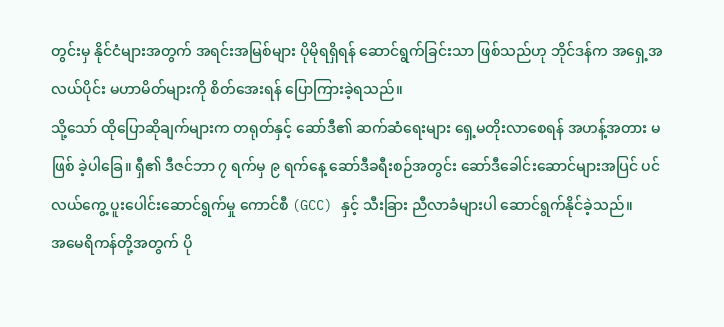တွင်းမှ နိုင်ငံများအတွက် အရင်းအမြစ်များ ပိုမိုရရှိရန် ဆောင်ရွက်ခြင်းသာ ဖြစ်သည်ဟု ဘိုင်ဒန်က အရှေ့အလယ်ပိုင်း မဟာမိတ်များကို စိတ်အေးရန် ပြောကြားခဲ့ရသည်။
သို့သော် ထိုပြောဆိုချက်များက တရုတ်နှင့် ဆော်ဒီ၏ ဆက်ဆံရေးများ ရှေ့မတိုးလာစေရန် အဟန့်အတား မဖြစ် ခဲ့ပါခြေ။ ရှီ၏ ဒီဇင်ဘာ ၇ ရက်မှ ၉ ရက်နေ့ ဆော်ဒီခရီးစဉ်အတွင်း ဆော်ဒီခေါင်းဆောင်များအပြင် ပင်လယ်ကွေ့ ပူးပေါင်းဆောင်ရွက်မှု ကောင်စီ (GCC) နှင့် သီးခြား ညီလာခံများပါ ဆောင်ရွက်နိုင်ခဲ့သည်။
အမေရိကန်တို့အတွက် ပို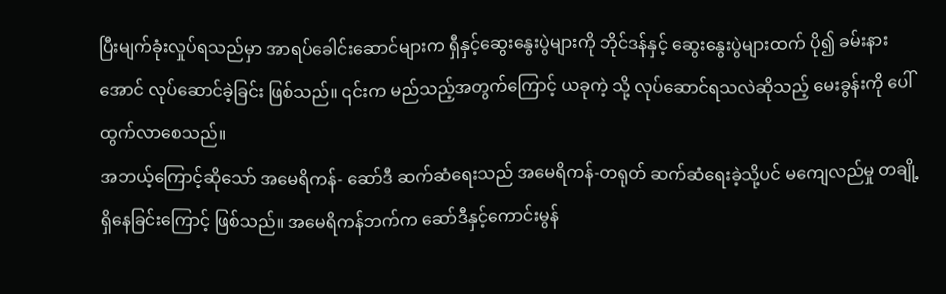ပြီးမျက်ခုံးလှုပ်ရသည်မှာ အာရပ်ခေါင်းဆောင်များက ရှီနှင့်ဆွေးနွေးပွဲများကို ဘိုင်ဒန်နှင့် ဆွေးနွေးပွဲများထက် ပို၍ ခမ်းနားအောင် လုပ်ဆောင်ခဲ့ခြင်း ဖြစ်သည်။ ၎င်းက မည်သည့်အတွက်ကြောင့် ယခုကဲ့ သို့ လုပ်ဆောင်ရသလဲဆိုသည့် မေးခွန်းကို ပေါ်ထွက်လာစေသည်။
အဘယ့်ကြောင့်ဆိုသော် အမေရိကန်- ဆော်ဒီ ဆက်ဆံရေးသည် အမေရိကန်-တရုတ် ဆက်ဆံရေးခဲ့သို့ပင် မကျေလည်မှု တချို့ ရှိနေခြင်းကြောင့် ဖြစ်သည်။ အမေရိကန်ဘက်က ဆော်ဒီနှင့်ကောင်းမွန်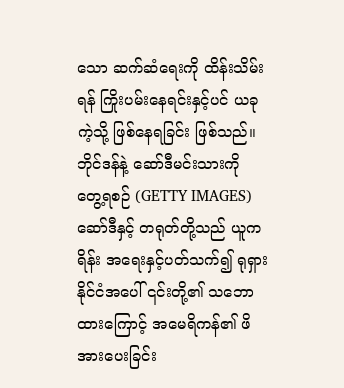သော ဆက်ဆံရေးကို ထိန်းသိမ်းရန် ကြိုးပမ်းနေရင်းနှင့်ပင် ယခုကဲ့သို့ ဖြစ်နေရခြင်း ဖြစ်သည်။
ဘိုင်ဒန်နဲ့ ဆော်ဒီမင်းသားကို တွေ့ရစဉ် (GETTY IMAGES)
ဆော်ဒီနှင့် တရုတ်တို့သည် ယူကရိန်း အရေးနှင့်ပတ်သက်၍ ရုရှားနိုင်ငံအပေါ် ၎င်းတို့၏ သဘောထားကြောင့် အမေရိကန်၏ ဖိအားပေးခြင်း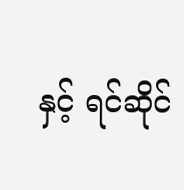နှင့် ရင်ဆိုင်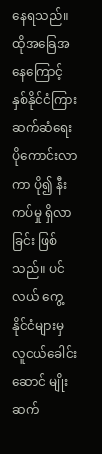နေရသည်။
ထိုအခြေအနေကြောင့် နှစ်နိုင်ငံကြား ဆက်ဆံရေး ပိုကောင်းလာကာ ပို၍ နီးကပ်မှု ရှိလာခြင်း ဖြစ်သည်။ ပင်လယ် ကွေ့ နိုင်ငံများမှ လူငယ်ခေါင်းဆောင် မျိုးဆက်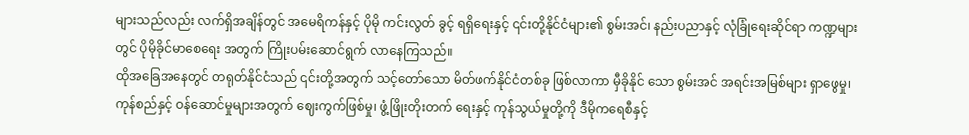များသည်လည်း လက်ရှိအချိန်တွင် အမေရိကန်နှင့် ပိုမို ကင်းလွတ် ခွင့် ရရှိရေးနှင့် ၎င်းတို့နိုင်ငံများ၏ စွမ်းအင်၊ နည်းပညာနှင့် လုံခြုံရေးဆိုင်ရာ ကဏ္ဍများတွင် ပိုမိုခိုင်မာစေရေး အတွက် ကြိုးပမ်းဆောင်ရွက် လာနေကြသည်။
ထိုအခြေအနေတွင် တရုတ်နိုင်ငံသည် ၎င်းတို့အတွက် သင့်တော်သော မိတ်ဖက်နိုင်ငံတစ်ခု ဖြစ်လာကာ မှီခိုနိုင် သော စွမ်းအင် အရင်းအမြစ်များ ရှာဖွေမှု၊ ကုန်စည်နှင့် ဝန်ဆောင်မှုများအတွက် ဈေးကွက်ဖြစ်မှု၊ ဖွံ့ဖြိုးတိုးတက် ရေးနှင့် ကုန်သွယ်မှုတို့ကို ဒီမိုကရေစီနှင့်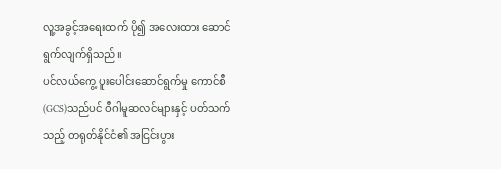လူ့အခွင့်အရေးထက် ပို၍ အလေးထား ဆောင်ရွက်လျက်ရှိသည်။
ပင်လယ်ကွေ့ ပူးပေါင်းဆောင်ရွက်မှု ကောင်စီ(GCS)သည်ပင် ဝီဂါမူဆလင်များနှင့် ပတ်သက်သည့် တရုတ်နိုင်ငံ၏ အငြင်းပွား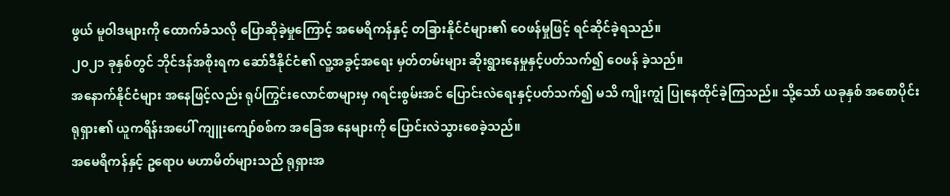ဖွယ် မူဝါဒများကို ထောက်ခံသလို ပြောဆိုခဲ့မှုကြောင့် အမေရိကန်နှင့် တခြားနိုင်ငံများ၏ ဝေဖန်မှုဖြင့် ရင်ဆိုင်ခဲ့ရသည်။
၂၀၂၁ ခုနှစ်တွင် ဘိုင်ဒန်အစိုးရက ဆော်ဒီနိုင်ငံ၏ လူ့အခွင့်အရေး မှတ်တမ်းများ ဆိုးရွားနေမှုနှင့်ပတ်သက်၍ ဝေဖန် ခဲ့သည်။
အနောက်နိုင်ငံများ အနေဖြင့်လည်း ရုပ်ကြွင်းလောင်စာများမှ ဂရင်းစွမ်းအင် ပြောင်းလဲရေးနှင့်ပတ်သက်၍ မသိ ကျိုးကျွံ ပြုနေထိုင်ခဲ့ကြသည်။ သို့သော် ယခုနှစ် အစောပိုင်း ရုရှား၏ ယူကရိန်းအပေါ် ကျူးကျော်စစ်က အခြေအ နေများကို ပြောင်းလဲသွားစေခဲ့သည်။
အမေရိကန်နှင့် ဥရောပ မဟာမိတ်များသည် ရုရှားအ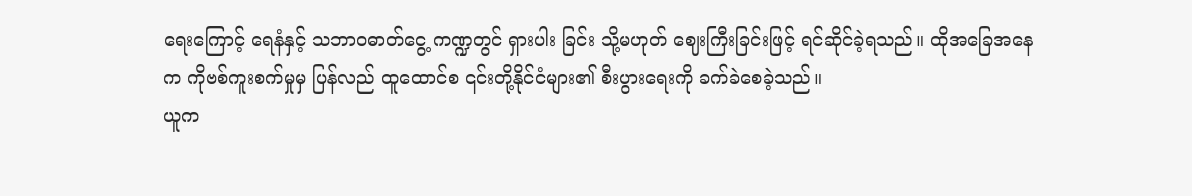ရေးကြောင့် ရေနံနှင့် သဘာဝဓာတ်ငွေ့ ကဏ္ဍတွင် ရှားပါး ခြင်း သို့မဟုတ် ဈေးကြီးခြင်းဖြင့် ရင်ဆိုင်ခဲ့ရသည်။ ထိုအခြေအနေက ကိုဗစ်ကူးစက်မှုမှ ပြန်လည် ထူထောင်စ ၎င်းတို့နိုင်ငံများ၏ စီးပွားရေးကို ခက်ခဲစေခဲ့သည်။
ယူက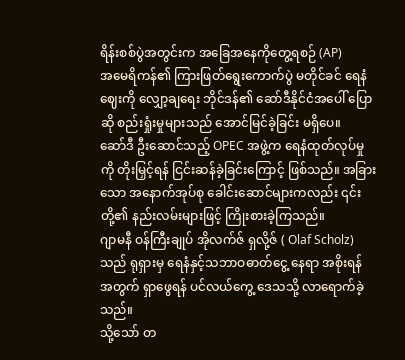ရိန်းစစ်ပွဲအတွင်းက အခြေအနေကိုတွေ့ရစဉ် (AP)
အမေရိကန်၏ ကြားဖြတ်ရွေးကောက်ပွဲ မတိုင်ခင် ရေနံဈေးကို လျှော့ချရေး ဘိုင်ဒန်၏ ဆော်ဒီနိုင်ငံအပေါ် ပြောဆို စည်းရှုံးမှုများသည် အောင်မြင်ခဲ့ခြင်း မရှိပေ။
ဆော်ဒီ ဦးဆောင်သည့် OPEC အဖွဲ့က ရေနံထုတ်လုပ်မှုကို တိုးမြှင့်ရန် ငြင်းဆန်ခဲ့ခြင်းကြောင့် ဖြစ်သည်။ အခြား သော အနောက်အုပ်စု ခေါင်းဆောင်များကလည်း ၎င်းတို့၏ နည်းလမ်းများဖြင့် ကြိုးစားခဲ့ကြသည်။
ဂျာမနီ ဝန်ကြီးချုပ် အိုလက်ဇ် ရှလို့ဇ် ( Olaf Scholz) သည် ရုရှားမှ ရေနံနှင့်သဘာဝဓာတ်ငွေ့ နေရာ အစိုးရန် အတွက် ရှာဖွေရန် ပင်လယ်ကွေ့ ဒေသသို့ လာရောက်ခဲ့သည်။
သို့သော် တ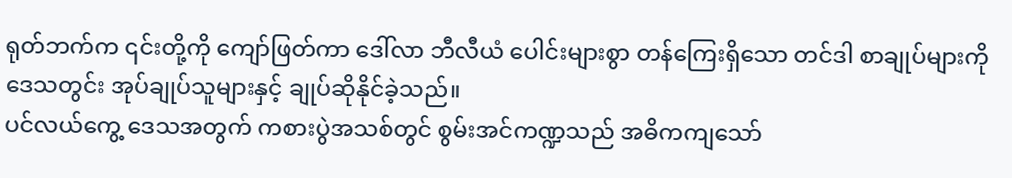ရုတ်ဘက်က ၎င်းတို့ကို ကျော်ဖြတ်ကာ ဒေါ်လာ ဘီလီယံ ပေါင်းများစွာ တန်ကြေးရှိသော တင်ဒါ စာချုပ်များကို ဒေသတွင်း အုပ်ချုပ်သူများနှင့် ချုပ်ဆိုနိုင်ခဲ့သည်။
ပင်လယ်ကွေ့ ဒေသအတွက် ကစားပွဲအသစ်တွင် စွမ်းအင်ကဏ္ဍသည် အဓိကကျသော်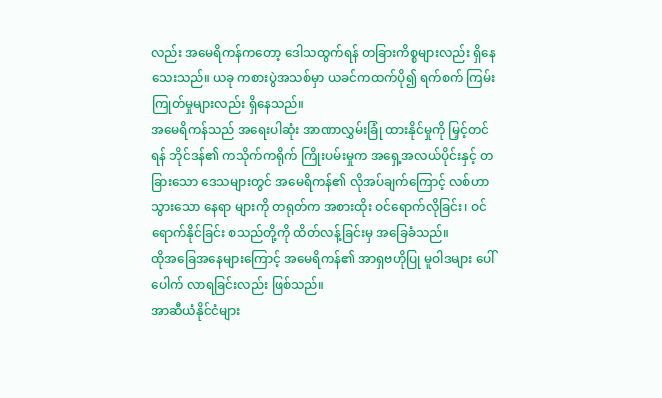လည်း အမေရိကန်ကတော့ ဒေါသထွက်ရန် တခြားကိစ္စများလည်း ရှိနေသေးသည်။ ယခု ကစားပွဲအသစ်မှာ ယခင်ကထက်ပို၍ ရက်စက် ကြမ်းကြုတ်မှုများလည်း ရှိနေသည်။
အမေရိကန်သည် အရေးပါဆုံး အာဏာလွှမ်းခြုံ ထားနိုင်မှုကို မြှင့်တင်ရန် ဘိုင်ဒန်၏ ကသိုက်ကရိုက် ကြိုးပမ်းမှုက အရှေ့အလယ်ပိုင်းနှင့် တခြားသော ဒေသများတွင် အမေရိကန်၏ လိုအပ်ချက်ကြောင့် လစ်ဟာသွားသော နေရာ များကို တရုတ်က အစားထိုး ဝင်ရောက်လိုခြင်း၊ ဝင်ရောက်နိုင်ခြင်း စသည်တို့ကို ထိတ်လန့်ခြင်းမှ အခြေခံသည်။
ထိုအခြေအနေများကြောင့် အမေရိကန်၏ အာရှဗဟိုပြု မူဝါဒများ ပေါ်ပေါက် လာရခြင်းလည်း ဖြစ်သည်။
အာဆီယံနိုင်ငံများ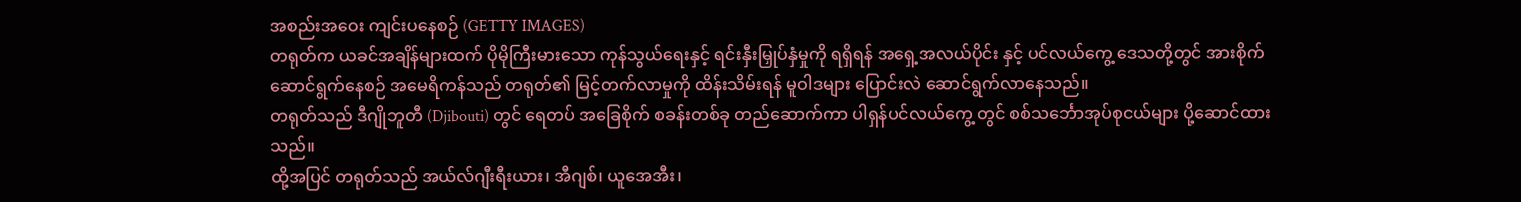အစည်းအဝေး ကျင်းပနေစဉ် (GETTY IMAGES)
တရုတ်က ယခင်အချိန်များထက် ပိုမိုကြီးမားသော ကုန်သွယ်ရေးနှင့် ရင်းနှီးမြှုပ်နှံမှုကို ရရှိရန် အရှေ့အလယ်ပိုင်း နှင့် ပင်လယ်ကွေ့ ဒေသတို့တွင် အားစိုက် ဆောင်ရွက်နေစဉ် အမေရိကန်သည် တရုတ်၏ မြင့်တက်လာမှုကို ထိန်းသိမ်းရန် မူဝါဒများ ပြောင်းလဲ ဆောင်ရွက်လာနေသည်။
တရုတ်သည် ဒီဂျိုဘူတီ (Djibouti) တွင် ရေတပ် အခြေစိုက် စခန်းတစ်ခု တည်ဆောက်ကာ ပါရှန်ပင်လယ်ကွေ့ တွင် စစ်သင်္ဘောအုပ်စုငယ်များ ပို့ဆောင်ထားသည်။
ထို့အပြင် တရုတ်သည် အယ်လ်ဂျီးရီးယား၊ အီဂျစ်၊ ယူအေအီး၊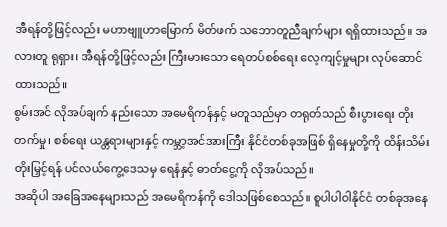အီရန်တို့ဖြင့်လည်း မဟာဗျူဟာမြောက် မိတ်ဖက် သဘောတူညီချက်များ ရရှိထားသည်။ အလားတူ ရုရှား၊ အီရန်တို့ဖြင့်လည်း ကြီးမားသော ရေတပ်စစ်ရေး လေ့ကျင့်မှုများ လုပ်ဆောင်ထားသည်။
စွမ်းအင် လိုအပ်ချက် နည်းသော အမေရိကန်နှင့် မတူသည်မှာ တရုတ်သည် စီးပွားရေး တိုးတက်မှု၊ စစ်ရေး ယန္တရားများနှင့် ကမ္ဘာ့အင်အားကြီး နိုင်ငံတစ်ခုအဖြစ် ရှိနေမှုတို့ကို ထိန်းသိမ်းတိုးမြှင့်ရန် ပင်လယ်ကွေ့ဒေသမှ ရေနံနှင့် ဓာတ်ငွေ့ကို လိုအပ်သည်။
အဆိုပါ အခြေအနေများသည် အမေရိကန်ကို ဒေါသဖြစ်စေသည်။ စူပါပါဝါနိုင်ငံ တစ်ခုအနေ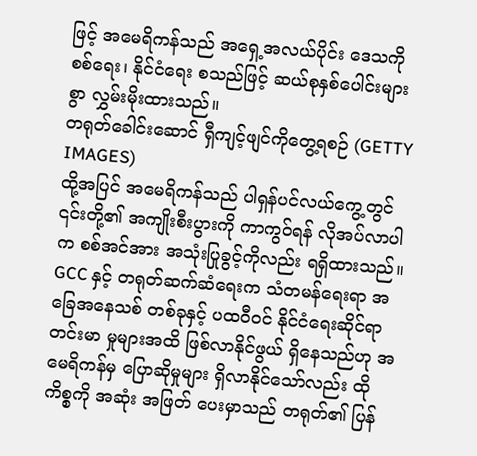ဖြင့် အမေရိကန်သည် အရှေ့အလယ်ပိုင်း ဒေသကို စစ်ရေး၊ နိုင်ငံရေး စသည်ဖြင့် ဆယ်စုနှစ်ပေါင်းများစွာ လွှမ်းမိုးထားသည်။
တရုတ်ခေါင်းဆောင် ရှီကျင့်ဖျင်ကိုတွေ့ရစဉ် (GETTY IMAGES)
ထို့အပြင် အမေရိကန်သည် ပါရှန်ပင်လယ်ကွေ့တွင် ၎င်းတို့၏ အကျိုးစီးပွားကို ကာကွဝ်ရန် လိုအပ်လာပါက စစ်အင်အား အသုံးပြုခွင့်ကိုလည်း ရရှိထားသည်။
GCC နှင့် တရုတ်ဆက်ဆံရေးက သံတမန်ရေးရာ အခြေအနေသစ် တစ်ခုနှင့် ပထဝီဝင် နိုင်ငံရေးဆိုင်ရာ တင်းမာ မှုများအထိ ဖြစ်လာနိုင်ဖွယ် ရှိနေသည်ဟု အမေရိကန်မှ ပြောဆိုမှုများ ရှိလာနိုင်သော်လည်း ထိုကိစ္စကို အဆုံး အဖြတ် ပေးမှာသည် တရုတ်၏ ပြန်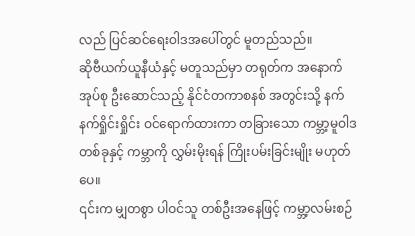လည် ပြင်ဆင်ရေးဝါဒအပေါ်တွင် မူတည်သည်။
ဆိုဗီယက်ယူနီယံနှင့် မတူသည်မှာ တရုတ်က အနောက်အုပ်စု ဦးဆောင်သည့် နိုင်ငံတကာစနစ် အတွင်းသို့ နက်နက်ရှိုင်းရှိုင်း ဝင်ရောက်ထားကာ တခြားသော ကမ္ဘာ့မူဝါဒတစ်ခုနှင့် ကမ္ဘာကို လွှမ်းမိုးရန် ကြိုးပမ်းခြင်းမျိုး မဟုတ်ပေ။
၎င်းက မျှတစွာ ပါဝင်သူ တစ်ဦးအနေဖြင့် ကမ္ဘာ့လမ်းစဉ်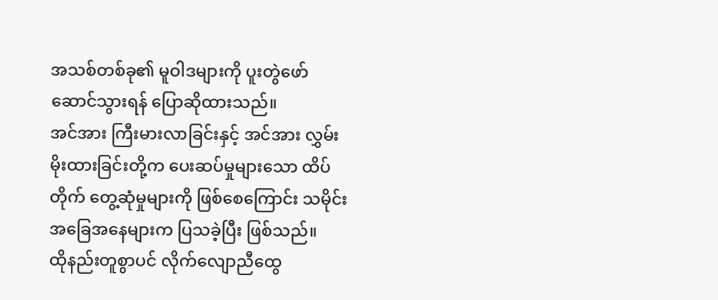အသစ်တစ်ခု၏ မူဝါဒများကို ပူးတွဲဖော်ဆောင်သွားရန် ပြောဆိုထားသည်။
အင်အား ကြီးမားလာခြင်းနှင့် အင်အား လွှမ်းမိုးထားခြင်းတို့က ပေးဆပ်မှုများသော ထိပ်တိုက် တွေ့ဆုံမှုများကို ဖြစ်စေကြောင်း သမိုင်းအခြေအနေများက ပြသခဲ့ပြီး ဖြစ်သည်။
ထိုနည်းတူစွာပင် လိုက်လျောညီထွေ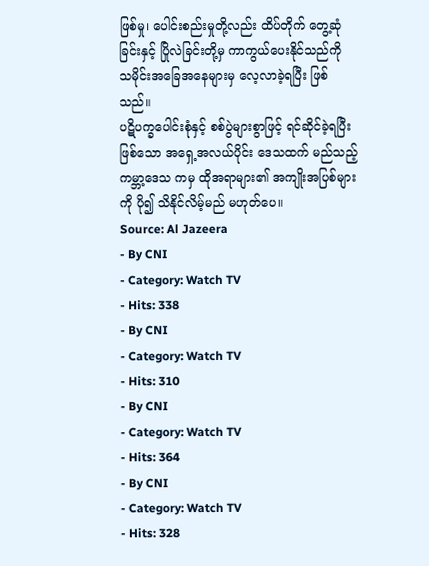ဖြစ်မှု၊ ပေါင်းစည်းမှုတို့လည်း ထိပ်တိုက် တွေ့ဆုံခြင်းနှင့် ပြိုလဲခြင်းတို့မှ ကာကွယ်ပေးနိုင်သည်ကို သမိုင်းအခြေအနေများမှ လေ့လာခဲ့ရပြီး ဖြစ်သည်။
ပဋိပက္ခပေါင်းစုံနှင့် စစ်ပွဲများစွာဖြင့် ရင်ဆိုင်ခဲ့ရပြီးဖြစ်သော အရှေ့အလယ်ပိုင်း ဒေသထက် မည်သည့် ကမ္ဘာ့ဒေသ ကမှ ထိုအရာများ၏ အကျိုးအပြစ်များကို ပို၍ သိနိုင်လိမ့်မည် မဟုတ်ပေ။
Source: Al Jazeera
- By CNI
- Category: Watch TV
- Hits: 338
- By CNI
- Category: Watch TV
- Hits: 310
- By CNI
- Category: Watch TV
- Hits: 364
- By CNI
- Category: Watch TV
- Hits: 328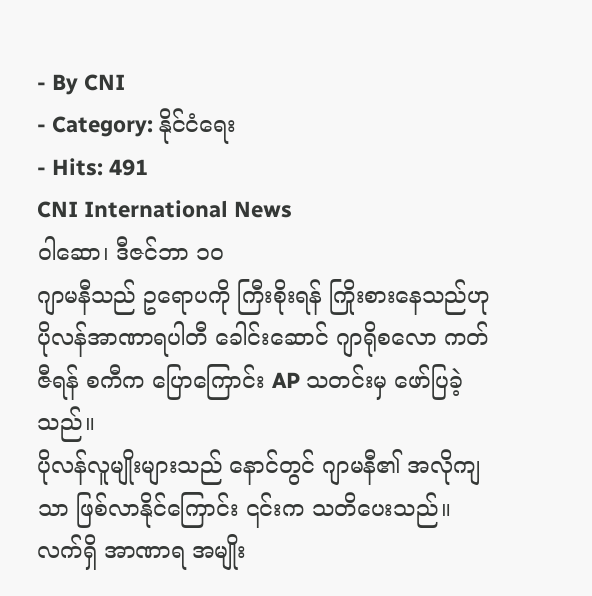- By CNI
- Category: နိုင်ငံရေး
- Hits: 491
CNI International News
ဝါဆော၊ ဒီဇင်ဘာ ၁၀
ဂျာမနီသည် ဥရောပကို ကြီးစိုးရန် ကြိုးစားနေသည်ဟု ပိုလန်အာဏာရပါတီ ခေါင်းဆောင် ဂျာရိုစလော ကတ်ဇီရန် စကီက ပြောကြောင်း AP သတင်းမှ ဖော်ပြခဲ့သည်။
ပိုလန်လူမျိုးများသည် နောင်တွင် ဂျာမနီ၏ အလိုကျသာ ဖြစ်လာနိုင်ကြောင်း ၎င်းက သတိပေးသည်။
လက်ရှိ အာဏာရ အမျိုး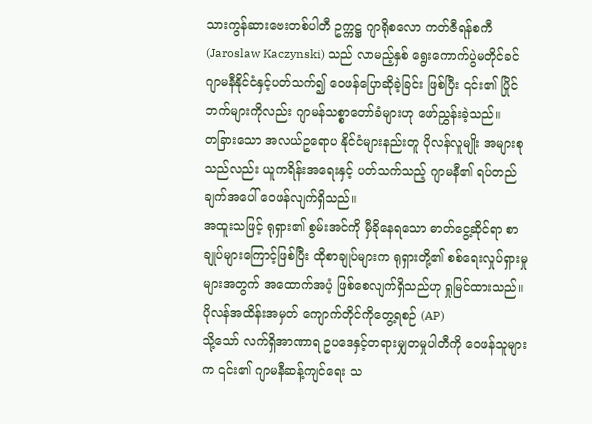သားကွန်ဆားဗေးတစ်ပါတီ ဥက္ကဋ္ဌ ဂျာရိုစလော ကတ်ဇီရန်စကီ (Jaroslaw Kaczynski) သည် လာမည့်နှစ် ရွေးကောက်ပွဲမတိုင်ခင် ဂျာမနီနိုင်ငံနှင့်ပတ်သက်၍ ဝေဖန်ပြောဆိုခဲ့ခြင်း ဖြစ်ပြီး ၎င်း၏ ပြိုင်ဘက်များကိုလည်း ဂျာမန်သစ္စာတော်ခံများဟု ဖော်ညွှန်းခဲ့သည်။
တခြားသော အလယ်ဥရောပ နိုင်ငံများနည်းတူ ပိုလန်လူမျိုး အများစုသည်လည်း ယူကရိန်းအရေးနှင့် ပတ်သက်သည့် ဂျာမနီ၏ ရပ်တည်ချက်အပေါ် ဝေဖန်လျက်ရှိသည်။
အထူးသဖြင့် ရုရှား၏ စွမ်းအင်ကို မှီခိုနေရသော ဓာတ်ငွေ့ဆိုင်ရာ စာချုပ်များကြောင့်ဖြစ်ပြီး ထိုစာချုပ်များက ရုရှားတို့၏ စစ်ရေးလှုပ်ရှားမှုများအတွက် အထောက်အပံ့ ဖြစ်စေလျက်ရှိသည်ဟု ရှုမြင်ထားသည်။
ပိုလန်အထိန်းအမှတ် ကျောက်တိုင်ကိုတွေ့ရစဉ် (AP)
သို့သော် လက်ရှိအာဏာရ ဥပဒေနှင့်တရားမျှတမှုပါတီကို ဝေဖန်သူများက ၎င်း၏ ဂျာမနီဆန့်ကျင်ရေး သ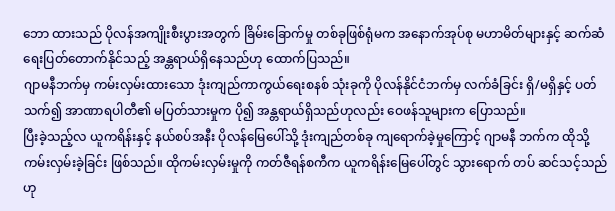ဘော ထားသည် ပိုလန်အကျိုးစီးပွားအတွက် ခြိမ်းခြောက်မှု တစ်ခုဖြစ်ရုံမက အနောက်အုပ်စု မဟာမိတ်များနှင့် ဆက်ဆံ ရေးပြတ်တောက်နိုင်သည့် အန္တရာယ်ရှိနေသည်ဟု ထောက်ပြသည်။
ဂျာမနီဘက်မှ ကမ်းလှမ်းထားသော ဒုံးကျည်ကာကွယ်ရေးစနစ် သုံးခုကို ပိုလန်နိုင်ငံဘက်မှ လက်ခံခြင်း ရှိ/မရှိနှင့် ပတ်သက်၍ အာဏာရပါတီ၏ မပြတ်သားမှုက ပို၍ အန္တရာယ်ရှိသည်ဟုလည်း ဝေဖန်သူများက ပြောသည်။
ပြီးခဲ့သည့်လ ယူကရိန်းနှင့် နယ်စပ်အနီး ပိုလန်မြေပေါ်သို့ ဒုံးကျည်တစ်ခု ကျရောက်ခဲ့မှုကြောင့် ဂျာမနီ ဘက်က ထိုသို့ ကမ်းလှမ်းခဲ့ခြင်း ဖြစ်သည်။ ထိုကမ်းလှမ်းမှုကို ကတ်ဇီရန်စကီက ယူကရိန်းမြေပေါ်တွင် သွားရောက် တပ် ဆင်သင့်သည်ဟု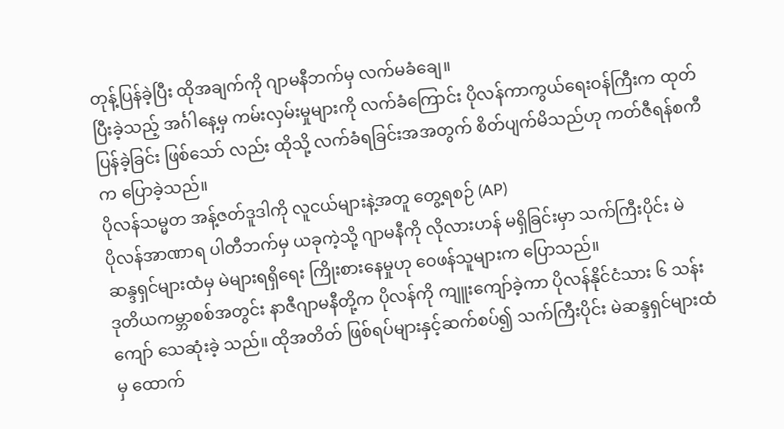တုန့်ပြန်ခဲ့ပြီး ထိုအချက်ကို ဂျာမနီဘက်မှ လက်မခံချေ။
ပြီးခဲ့သည့် အင်္ဂါနေ့မှ ကမ်းလှမ်းမှုများကို လက်ခံကြောင်း ပိုလန်ကာကွယ်ရေးဝန်ကြီးက ထုတ်ပြန်ခဲ့ခြင်း ဖြစ်သော် လည်း ထိုသို့ လက်ခံရခြင်းအအတွက် စိတ်ပျက်မိသည်ဟု ကတ်ဇီရန်စကီက ပြောခဲ့သည်။
ပိုလန်သမ္မတ အန့်ဇတ်ဒူဒါကို လူငယ်များနဲ့အတူ တွေ့ရစဉ် (AP)
ပိုလန်အာဏာရ ပါတီဘက်မှ ယခုကဲ့သို့ ဂျာမနီကို လိုလားဟန် မရှိခြင်းမှာ သက်ကြီးပိုင်း မဲဆန္ဒရှင်များထံမှ မဲများရရှိရေး ကြိုးစားနေမှုဟု ဝေဖန်သူများက ပြောသည်။
ဒုတိယကမ္ဘာစစ်အတွင်း နာဇီဂျာမနီတို့က ပိုလန်ကို ကျူးကျော်ခဲ့ကာ ပိုလန်နိုင်ငံသား ၆ သန်းကျော် သေဆုံးခဲ့ သည်။ ထိုအတိတ် ဖြစ်ရပ်များနှင့်ဆက်စပ်၍ သက်ကြီးပိုင်း မဲဆန္ဒရှင်များထံမှ ထောက်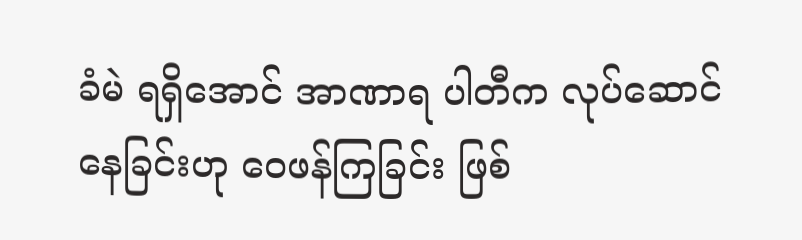ခံမဲ ရရှိအောင် အာဏာရ ပါတီက လုပ်ဆောင်နေခြင်းဟု ဝေဖန်ကြခြင်း ဖြစ်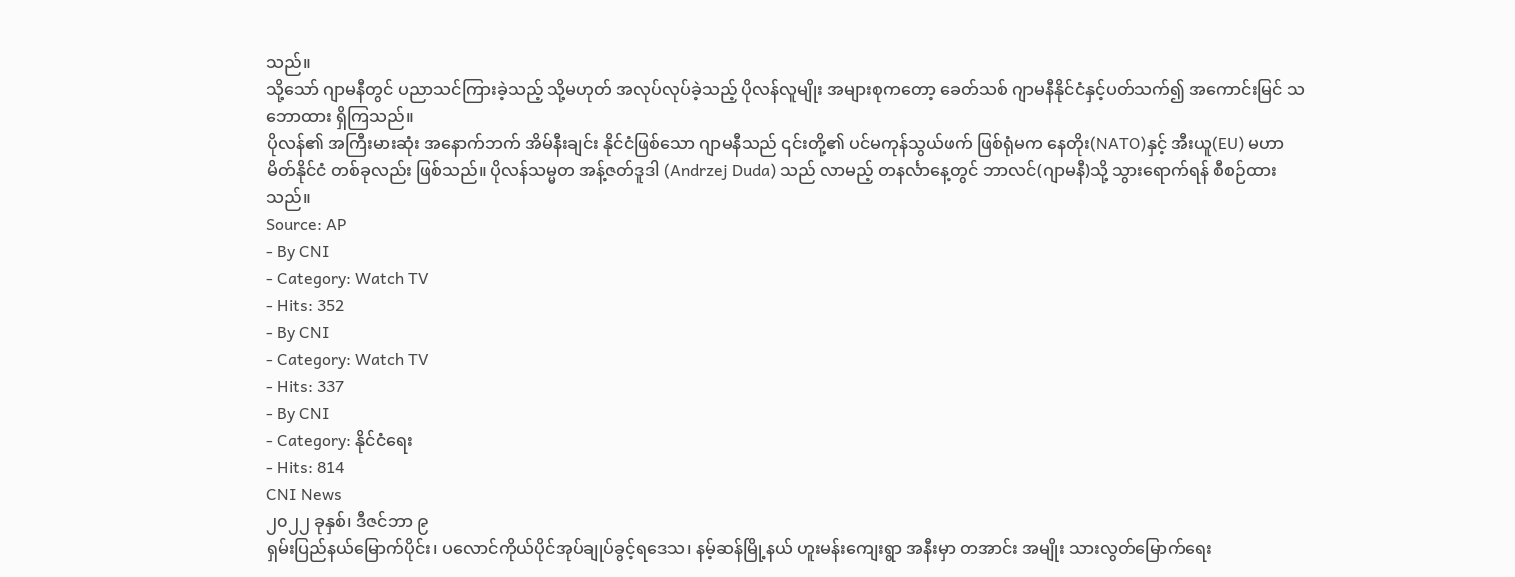သည်။
သို့သော် ဂျာမနီတွင် ပညာသင်ကြားခဲ့သည့် သို့မဟုတ် အလုပ်လုပ်ခဲ့သည့် ပိုလန်လူမျိုး အများစုကတော့ ခေတ်သစ် ဂျာမနီနိုင်ငံနှင့်ပတ်သက်၍ အကောင်းမြင် သဘောထား ရှိကြသည်။
ပိုလန်၏ အကြီးမားဆုံး အနောက်ဘက် အိမ်နီးချင်း နိုင်ငံဖြစ်သော ဂျာမနီသည် ၎င်းတို့၏ ပင်မကုန်သွယ်ဖက် ဖြစ်ရုံမက နေတိုး(NATO)နှင့် အီးယူ(EU) မဟာမိတ်နိုင်ငံ တစ်ခုလည်း ဖြစ်သည်။ ပိုလန်သမ္မတ အန့်ဇတ်ဒူဒါ (Andrzej Duda) သည် လာမည့် တနင်္လာနေ့တွင် ဘာလင်(ဂျာမနီ)သို့ သွားရောက်ရန် စီစဉ်ထားသည်။
Source: AP
- By CNI
- Category: Watch TV
- Hits: 352
- By CNI
- Category: Watch TV
- Hits: 337
- By CNI
- Category: နိုင်ငံရေး
- Hits: 814
CNI News
၂၀၂၂ ခုနှစ်၊ ဒီဇင်ဘာ ၉
ရှမ်းပြည်နယ်မြောက်ပိုင်း၊ ပလောင်ကိုယ်ပိုင်အုပ်ချုပ်ခွင့်ရဒေသ၊ နမ့်ဆန်မြို့နယ် ဟူးမန်းကျေးရွာ အနီးမှာ တအာင်း အမျိုး သားလွတ်မြောက်ရေး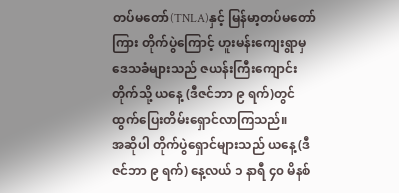တပ်မတော်(TNLA)နှင့် မြန်မာ့တပ်မတော်ကြား တိုက်ပွဲကြောင့် ဟူးမန်းကျေးရွာမှ ဒေသခံများသည် ဇယန်းကြီးကျောင်းတိုက်သို့ ယနေ့ (ဒီဇင်ဘာ ၉ ရက်)တွင် ထွက်ပြေးတိမ်းရှောင်လာကြသည်။
အဆိုပါ တိုက်ပွဲရှောင်များသည် ယနေ့ (ဒီဇင်ဘာ ၉ ရက်) နေ့လယ် ၁ နာရီ ၄၀ မိနစ်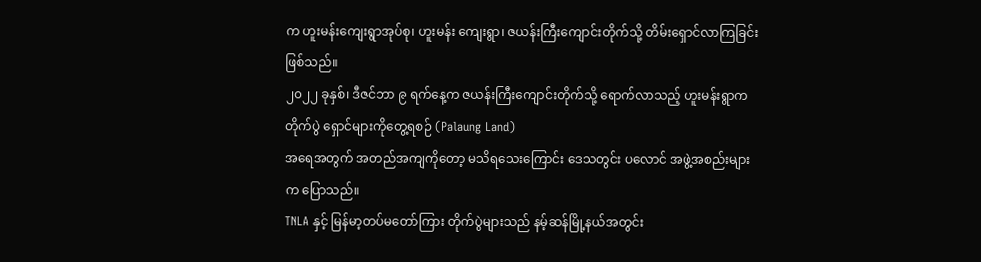က ဟူးမန်းကျေးရွာအုပ်စု၊ ဟူးမန်း ကျေးရွာ၊ ဇယန်းကြီးကျောင်းတိုက်သို့ တိမ်းရှောင်လာကြခြင်းဖြစ်သည်။
၂၀၂၂ ခုနှစ်၊ ဒီဇင်ဘာ ၉ ရက်နေ့က ဇယန်းကြီးကျောင်းတိုက်သို့ ရောက်လာသည့် ဟူးမန်းရွာက တိုက်ပွဲ ရှောင်များကိုတွေ့ရစဉ် (Palaung Land)
အရေအတွက် အတည်အကျကိုတော့ မသိရသေးကြောင်း ဒေသတွင်း ပလောင် အဖွဲ့အစည်းများက ပြောသည်။
TNLA နှင့် မြန်မာ့တပ်မတော်ကြား တိုက်ပွဲများသည် နမ့်ဆန်မြို့နယ်အတွင်း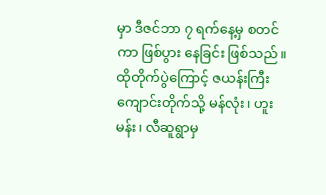မှာ ဒီဇင်ဘာ ၇ ရက်နေ့မှ စတင်ကာ ဖြစ်ပွား နေခြင်း ဖြစ်သည်။
ထိုတိုက်ပွဲကြောင့် ဇယန်းကြီးကျောင်းတိုက်သို့ မန်လုံး၊ ဟူးမန်း၊ လီဆူရွာမှ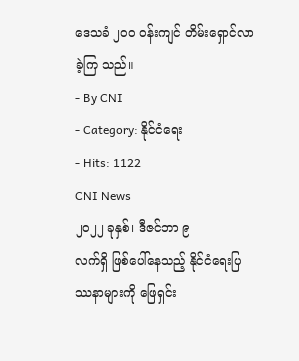ဒေသခံ ၂၀၀ ဝန်းကျင် တိမ်းရှောင်လာခဲ့ကြ သည်။
- By CNI
- Category: နိုင်ငံရေး
- Hits: 1122
CNI News
၂၀၂၂ ခုနှစ်၊ ဒီဇင်ဘာ ၉
လက်ရှိ ဖြစ်ပေါ်နေသည့် နိုင်ငံရေးပြဿနာများကို ဖြေရှင်း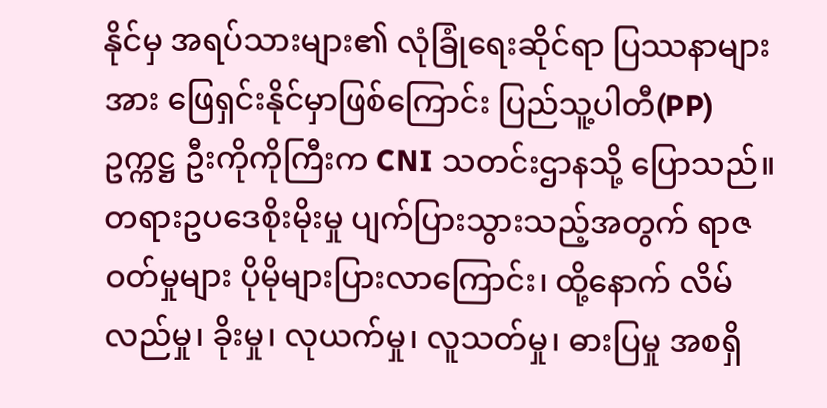နိုင်မှ အရပ်သားများ၏ လုံခြုံရေးဆိုင်ရာ ပြဿနာများ အား ဖြေရှင်းနိုင်မှာဖြစ်ကြောင်း ပြည်သူ့ပါတီ(PP)ဥက္ကဋ္ဌ ဦးကိုကိုကြီးက CNI သတင်းဌာနသို့ ပြောသည်။
တရားဥပဒေစိုးမိုးမှု ပျက်ပြားသွားသည့်အတွက် ရာဇဝတ်မှုများ ပိုမိုများပြားလာကြောင်း၊ ထို့နောက် လိမ်လည်မှု၊ ခိုးမှု၊ လုယက်မှု၊ လူသတ်မှု၊ ဓားပြမှု အစရှိ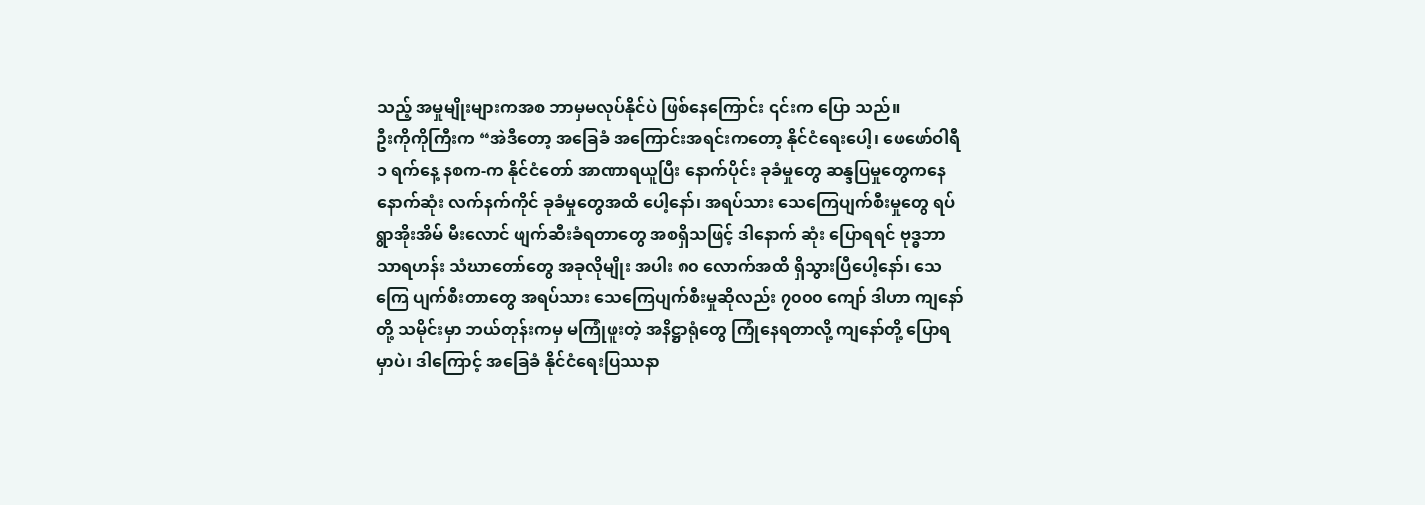သည့် အမှုမျိုးများကအစ ဘာမှမလုပ်နိုင်ပဲ ဖြစ်နေကြောင်း ၎င်းက ပြော သည်။
ဦးကိုကိုကြီးက “အဲဒီတော့ အခြေခံ အကြောင်းအရင်းကတော့ နိုင်ငံရေးပေါ့၊ ဖေဖော်ဝါရီ ၁ ရက်နေ့ နစက-က နိုင်ငံတော် အာဏာရယူပြီး နောက်ပိုင်း ခုခံမှုတွေ ဆန္ဒပြမှုတွေကနေ နောက်ဆုံး လက်နက်ကိုင် ခုခံမှုတွေအထိ ပေါ့နော်၊ အရပ်သား သေကြေပျက်စီးမှုတွေ ရပ်ရွာအိုးအိမ် မီးလောင် ဖျက်ဆီးခံရတာတွေ အစရှိသဖြင့် ဒါနောက် ဆုံး ပြောရရင် ဗုဒ္ဓဘာသာရဟန်း သံဃာတော်တွေ အခုလိုမျိုး အပါး ၈၀ လောက်အထိ ရှိသွားပြီပေါ့နော်၊ သေကြေ ပျက်စီးတာတွေ အရပ်သား သေကြေပျက်စီးမှုဆိုလည်း ၇၀၀၀ ကျော် ဒါဟာ ကျနော်တို့ သမိုင်းမှာ ဘယ်တုန်းကမှ မကြုံဖူးတဲ့ အနိဋ္ဌာရုံတွေ ကြုံနေရတာလို့ ကျနော်တို့ ပြောရမှာပဲ၊ ဒါကြောင့် အခြေခံ နိုင်ငံရေးပြဿနာ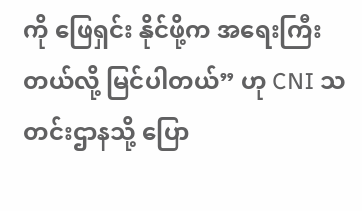ကို ဖြေရှင်း နိုင်ဖို့က အရေးကြီးတယ်လို့ မြင်ပါတယ်” ဟု CNI သတင်းဌာနသို့ ပြော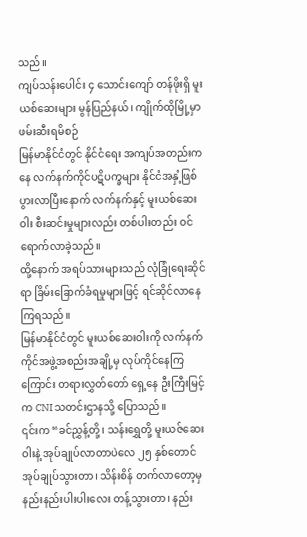သည်။
ကျပ်သန်းပေါင်း ၄ သောင်းကျော် တန်ဖိုးရှိ မူးယစ်ဆေးများ မွန်ပြည်နယ်၊ ကျိုက်ထိုမြို့မှာ ဖမ်းဆီးရမိစဉ်
မြန်မာနိုင်ငံတွင် နိုင်ငံရေး အကျပ်အတည်းကနေ လက်နက်ကိုင်ပဋိပက္ခများ နိုင်ငံအနှံ့ဖြစ်ပွားလာပြီးနောက် လက်နက်နှင့် မူးယစ်ဆေးဝါး စီးဆင်းမှုများလည်း တစ်ပါးတည်း ဝင်ရောက်လာခဲ့သည်။
ထို့နောက် အရပ်သားများသည် လုံခြုံရေးဆိုင်ရာ ခြိမ်းခြောက်ခံရမှုများဖြင့် ရင်ဆိုင်လာနေကြရသည်။
မြန်မာနိုင်ငံတွင် မူးယစ်ဆေးဝါးကို လက်နက်ကိုင်အဖွဲ့အစည်းအချို့မှ လုပ်ကိုင်နေကြကြောင်း တရားလွှတ်တော် ရှေ့နေ ဦးကြီးမြင့်က CNI သတင်းဌာနသို့ ပြောသည်။
၎င်းက “ခင်ညွှန့်တို့၊ သန်းရွှေတို့ မူးယဇ်ဆေးဝါးနဲ့ အုပ်ချုပ်လာတာပဲလေ ၂၅ နှစ်တောင် အုပ်ချုပ်သွားတာ၊ သိန်းစိန် တက်လာတော့မှ နည်းနည်းပါးပါးလေး တန့်သွားတာ၊ နည်း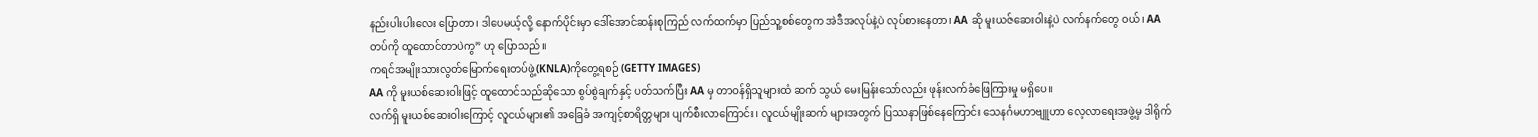နည်းပါးပါးလေး ပြောတာ၊ ဒါပေမယ့်လို့ နောက်ပိုင်းမှာ ဒေါ်အောင်ဆန်းစုကြည် လက်ထက်မှာ ပြည်သူ့စစ်တွေက အဲဒီအလုပ်နဲ့ပဲ လုပ်စားနေတာ၊ AA ဆို မူးယဇ်ဆေးဝါးနဲ့ပဲ လက်နက်တွေ ဝယ်၊ AA တပ်ကို ထူထောင်တာပဲကွ” ဟု ပြောသည်။
ကရင်အမျိုးသားလွတ်မြောက်ရေးတပ်ဖွဲ့(KNLA)ကိုတွေ့ရစဉ် (GETTY IMAGES)
AA ကို မူးယစ်ဆေးဝါးဖြင့် ထူထောင်သည်ဆိုသော စွပ်စွဲချက်နှင့် ပတ်သက်ပြီး AA မှ တာဝန်ရှိသူများထံ ဆက် သွယ် မေးမြန်းသော်လည်း ဖုန်းလက်ခံဖြေကြားမှု မရှိပေ။
လက်ရှိ မူးယစ်ဆေးဝါးကြောင့် လူငယ်များ၏ အခြေခံ အကျင့်စာရိတ္တများ ပျက်စီးလာကြောင်း၊ လူငယ်မျိုးဆက် များအတွက် ပြဿနာဖြစ်နေကြောင်း သေနင်္ဂမဟာဗျူဟာ လေ့လာရေးအဖွဲ့မှ ဒါရိုက်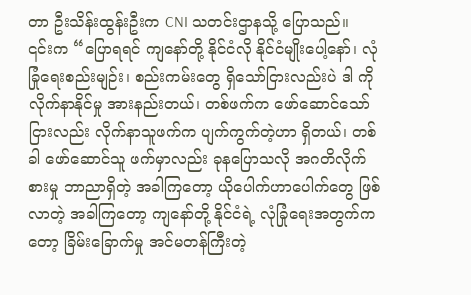တာ ဦးသိန်းထွန်းဦးက CNI သတင်းဌာနသို့ ပြောသည်။
၎င်းက “ပြောရရင် ကျနော်တို့ နိုင်ငံလို နိုင်ငံမျိုးပေါ့နော်၊ လုံခြုံရေးစည်းမျဉ်း၊ စည်းကမ်းတွေ ရှိသော်ငြားလည်းပဲ ဒါ ကို လိုက်နာနိုင်မှု အားနည်းတယ်၊ တစ်ဖက်က ဖော်ဆောင်သော်ငြားလည်း လိုက်နာသူဖက်က ပျက်ကွက်တဲ့ဟာ ရှိတယ်၊ တစ်ခါ ဖော်ဆောင်သူ ဖက်မှာလည်း ခုနပြောသလို အဂတိလိုက်စားမှု ဘာညာရှိတဲ့ အခါကြတော့ ယိုပေါက်ဟာပေါက်တွေ ဖြစ်လာတဲ့ အခါကြတော့ ကျနော်တို့ နိုင်ငံရဲ့ လုံခြုံရေးအတွက်ကတော့ ခြိမ်းခြောက်မှု အင်မတန်ကြီးတဲ့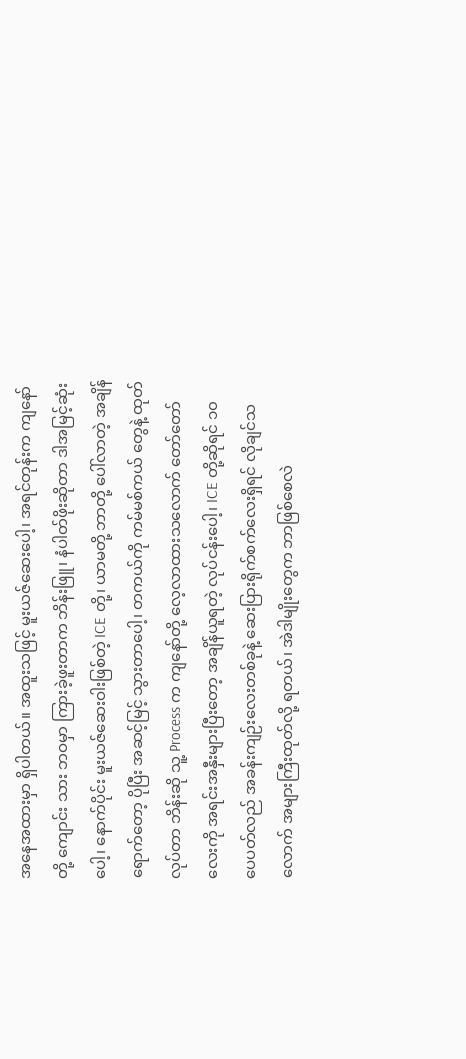အနေအထားမှာ ရှိပါတယ်။ အထူးသဖြင့် မူးယဇ်ဆေးပေါ့၊ အရင်တုန်းက ကျနော်တို့ ကျောင်း သား ဘဝမှာ ကြားခဲ့ဖူးတာက ဘိန်းဖြူ၊ နံပါတ်ဖိုးဆိုတာ ဒါအမြင့်ဆုံးပေါ့၊ နောက်ပိုင်း မူးယဇ်ဆေးဝါးဖြစ်တဲ့ ICE တို့၊ ယာမတို့ ဘာတို့ ပေါ်လာတဲ့ အချိန်ရောက်တော့ ပိုပြီး အဆင့်မြင့် သွားတာပေါ့၊ တကယ်ကို ကမ်မစ်ကယ် တွေနဲ့ ထုတ်လုပ်တာ ဘိန်းဆို သူ့ Process က ကျနော်တို့ လေ့လာထားသလောက် တော်တော်လေးကို အရင်းအနှီးများပြီးတော့ အချိန်ယူရတဲ့ လုပ်ငန်းပေါ့၊ ICE တို့ဆိုရင် ၁၀ ပေပတ်လည် အခန်းကျဉ်းလေးတစ်ခုနဲ့ ဆေးပြားရိုက်စက်လေးရှိရင် လိုချင်သလောက် အများကြီးထုတ်လို့ ရတယ်၊ အဲဒါမျိုးတွေက ဘာဖြစ်စေလဲ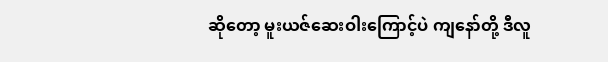ဆိုတော့ မူးယဇ်ဆေးဝါးကြောင့်ပဲ ကျနော်တို့ ဒီလူ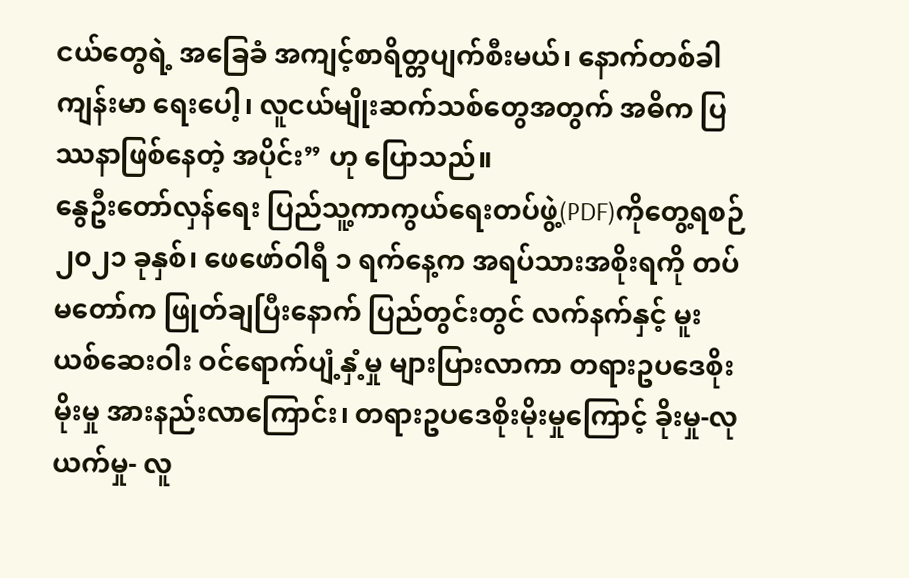ငယ်တွေရဲ့ အခြေခံ အကျင့်စာရိတ္တပျက်စီးမယ်၊ နောက်တစ်ခါ ကျန်းမာ ရေးပေါ့၊ လူငယ်မျိုးဆက်သစ်တွေအတွက် အဓိက ပြဿနာဖြစ်နေတဲ့ အပိုင်း” ဟု ပြောသည်။
နွေဦးတော်လှန်ရေး ပြည်သူ့ကာကွယ်ရေးတပ်ဖွဲ့(PDF)ကိုတွေ့ရစဉ်
၂၀၂၁ ခုနှစ်၊ ဖေဖော်ဝါရီ ၁ ရက်နေ့က အရပ်သားအစိုးရကို တပ်မတော်က ဖြုတ်ချပြီးနောက် ပြည်တွင်းတွင် လက်နက်နှင့် မူးယစ်ဆေးဝါး ဝင်ရောက်ပျံ့နှံ့မှု များပြားလာကာ တရားဥပဒေစိုးမိုးမှု အားနည်းလာကြောင်း၊ တရားဥပဒေစိုးမိုးမှုကြောင့် ခိုးမှု-လုယက်မှု- လူ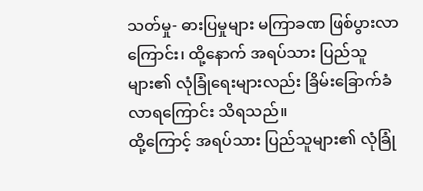သတ်မှု- ဓားပြမှုများ မကြာခဏ ဖြစ်ပွားလာကြောင်း၊ ထို့နောက် အရပ်သား ပြည်သူများ၏ လုံခြုံရေးများလည်း ခြိမ်းခြောက်ခံလာရကြောင်း သိရသည်။
ထို့ကြောင့် အရပ်သား ပြည်သူများ၏ လုံခြုံ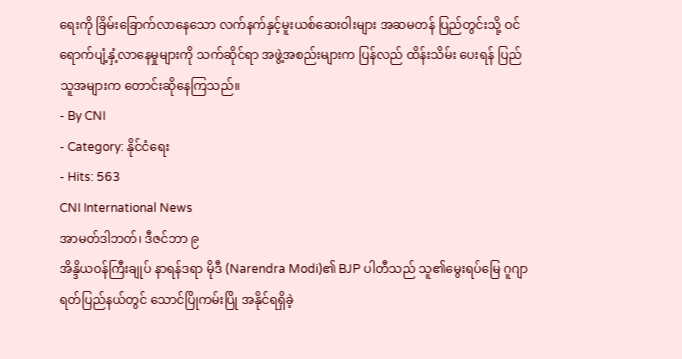ရေးကို ခြိမ်းခြောက်လာနေသော လက်နက်နှင့်မူးယစ်ဆေးဝါးများ အဆမတန် ပြည်တွင်းသို့ ဝင်ရောက်ပျံ့နှံ့လာနေမှုများကို သက်ဆိုင်ရာ အဖွဲ့အစည်းများက ပြန်လည် ထိန်းသိမ်း ပေးရန် ပြည်သူအများက တောင်းဆိုနေကြသည်။
- By CNI
- Category: နိုင်ငံရေး
- Hits: 563
CNI International News
အာမတ်ဒါဘတ်၊ ဒီဇင်ဘာ ၉
အိန္ဒိယဝန်ကြီးချုပ် နာရန်ဒရာ မိုဒီ (Narendra Modi)၏ BJP ပါတီသည် သူ၏မွေးရပ်မြေ ဂူဂျာရတ်ပြည်နယ်တွင် သောင်ပြိုကမ်းပြို အနိုင်ရရှိခဲ့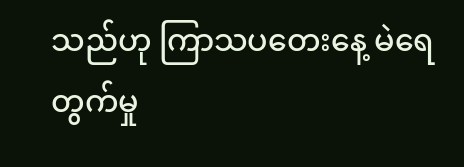သည်ဟု ကြာသပတေးနေ့ မဲရေတွက်မှု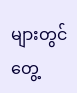များတွင် တွေ့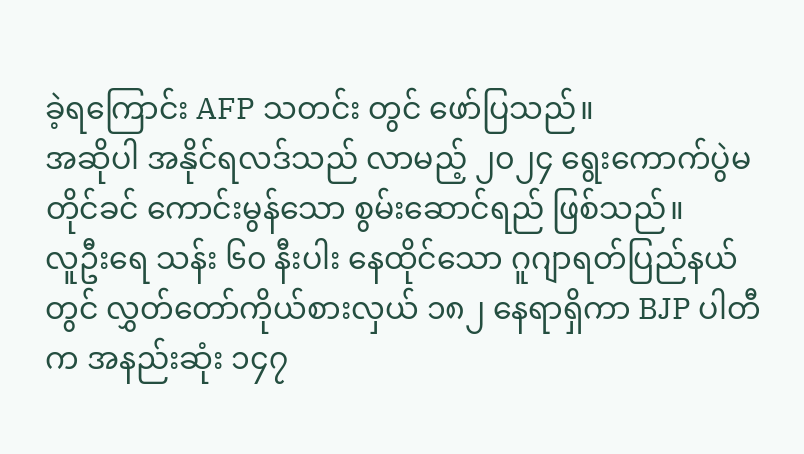ခဲ့ရကြောင်း AFP သတင်း တွင် ဖော်ပြသည်။
အဆိုပါ အနိုင်ရလဒ်သည် လာမည့် ၂၀၂၄ ရွေးကောက်ပွဲမတိုင်ခင် ကောင်းမွန်သော စွမ်းဆောင်ရည် ဖြစ်သည်။
လူဦးရေ သန်း ၆၀ နီးပါး နေထိုင်သော ဂူဂျာရတ်ပြည်နယ်တွင် လွှတ်တော်ကိုယ်စားလှယ် ၁၈၂ နေရာရှိကာ BJP ပါတီက အနည်းဆုံး ၁၄၇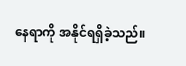နေရာကို အနိုင်ရရှိခဲ့သည်။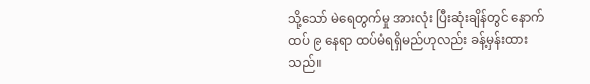သို့သော် မဲရေတွက်မှု အားလုံး ပြီးဆုံးချိန်တွင် နောက်ထပ် ၉ နေရာ ထပ်မံရရှိမည်ဟုလည်း ခန့်မှန်းထားသည်။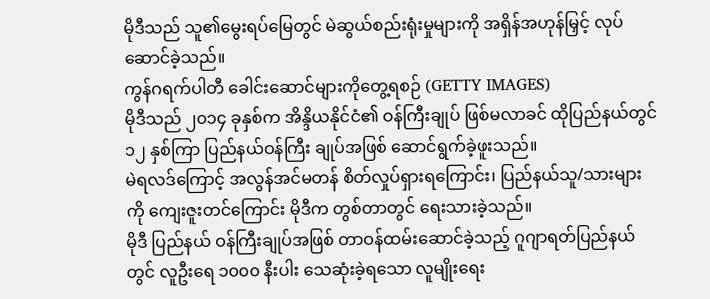မိုဒီသည် သူ၏မွေးရပ်မြေတွင် မဲဆွယ်စည်းရုံးမှုများကို အရှိန်အဟုန်မြှင့် လုပ်ဆောင်ခဲ့သည်။
ကွန်ဂရက်ပါတီ ခေါင်းဆောင်များကိုတွေ့ရစဉ် (GETTY IMAGES)
မိုဒီသည် ၂၀၁၄ ခုနှစ်က အိန္ဒိယနိုင်ငံ၏ ဝန်ကြီးချုပ် ဖြစ်မလာခင် ထိုပြည်နယ်တွင် ၁၂ နှစ်ကြာ ပြည်နယ်ဝန်ကြီး ချုပ်အဖြစ် ဆောင်ရွက်ခဲ့ဖူးသည်။
မဲရလဒ်ကြောင့် အလွန်အင်မတန် စိတ်လှုပ်ရှားရကြောင်း၊ ပြည်နယ်သူ/သားများကို ကျေးဇူးတင်ကြောင်း မိုဒီက တွစ်တာတွင် ရေးသားခဲ့သည်။
မိုဒီ ပြည်နယ် ဝန်ကြီးချုပ်အဖြစ် တာဝန်ထမ်းဆောင်ခဲ့သည့် ဂူဂျာရတ်ပြည်နယ်တွင် လူဦးရေ ၁၀၀၀ နီးပါး သေဆုံးခဲ့ရသော လူမျိုးရေး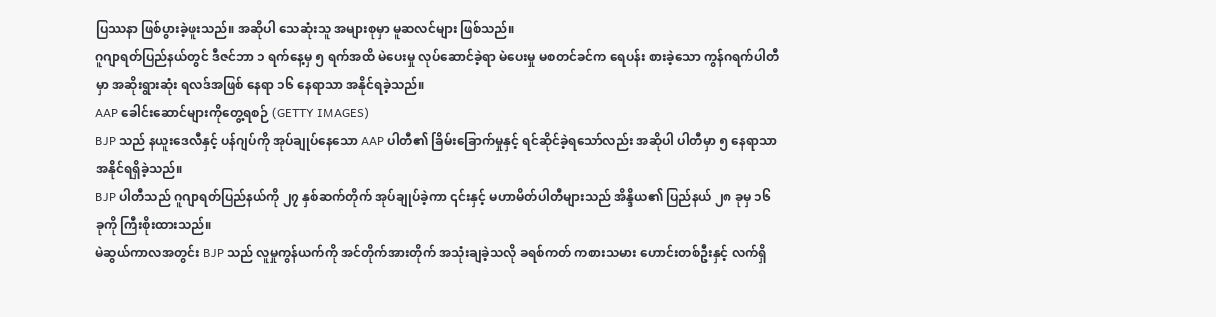ပြဿနာ ဖြစ်ပွားခဲ့ဖူးသည်။ အဆိုပါ သေဆုံးသူ အများစုမှာ မူဆလင်များ ဖြစ်သည်။
ဂူဂျာရတ်ပြည်နယ်တွင် ဒီဇင်ဘာ ၁ ရက်နေ့မှ ၅ ရက်အထိ မဲပေးမှု လုပ်ဆောင်ခဲ့ရာ မဲပေးမှု မစတင်ခင်က ရေပန်း စားခဲ့သော ကွန်ဂရက်ပါတီမှာ အဆိုးရွားဆုံး ရလဒ်အဖြစ် နေရာ ၁၆ နေရာသာ အနိုင်ရခဲ့သည်။
AAP ခေါင်းဆောင်များကိုတွေ့ရစဉ် (GETTY IMAGES)
BJP သည် နယူးဒေလီနှင့် ပန်ဂျပ်ကို အုပ်ချုပ်နေသော AAP ပါတီ၏ ခြိမ်းခြောက်မှုနှင့် ရင်ဆိုင်ခဲ့ရသော်လည်း အဆိုပါ ပါတီမှာ ၅ နေရာသာ အနိုင်ရရှိခဲ့သည်။
BJP ပါတီသည် ဂူဂျာရတ်ပြည်နယ်ကို ၂၇ နှစ်ဆက်တိုက် အုပ်ချုပ်ခဲ့ကာ ၎င်းနှင့် မဟာမိတ်ပါတီများသည် အိန္ဒိယ၏ ပြည်နယ် ၂၈ ခုမှ ၁၆ ခုကို ကြီးစိုးထားသည်။
မဲဆွယ်ကာလအတွင်း BJP သည် လူမှုကွန်ယက်ကို အင်တိုက်အားတိုက် အသုံးချခဲ့သလို ခရစ်ကတ် ကစားသမား ဟောင်းတစ်ဦးနှင့် လက်ရှိ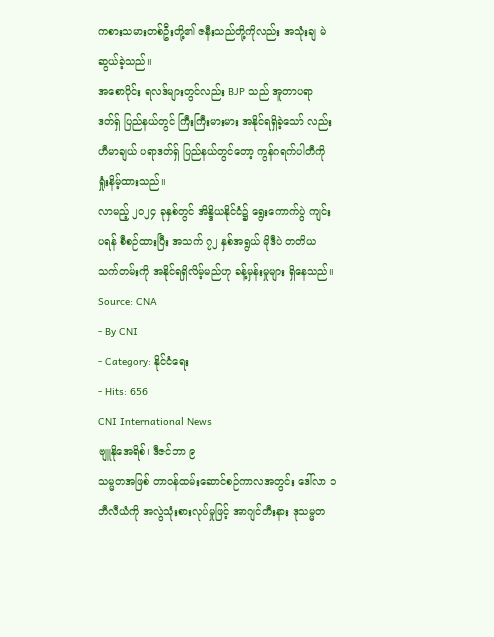ကစားသမားတစ်ဦးတို့၏ ဇနီးသည်တို့ကိုလည်း အသုံးချ မဲဆွယ်ခဲ့သည်။
အစောပိုင်း ရလဒ်များတွင်လည်း BJP သည် အူတာပရာဒတ်ရှ် ပြည်နယ်တွင် ကြီးကြီးမားမား အနိုင်ရရှိခဲ့သော် လည်း ဟီမာချယ် ပရာဒတ်ရှ် ပြည်နယ်တွင်တော့ ကွန်ဂရက်ပါတီကို ရှုံးနိမ့်ထားသည်။
လာမည့် ၂၀၂၄ ခုနှစ်တွင် အိန္ဒိယနိုင်ငံ၌ ရွေးကောက်ပွဲ ကျင်းပရန် စီစဉ်ထားပြီး အသက် ၇၂ နှစ်အရွယ် မိုဒီပဲ တတိယသက်တမ်းကို အနိုင်ရရှိလိမ့်မည်ဟု ခန့်မှန်းမှုများ ရှိနေသည်။
Source: CNA
- By CNI
- Category: နိုင်ငံရေး
- Hits: 656
CNI International News
ဗျူနိုအေရိစ်၊ ဒီဇင်ဘာ ၉
သမ္မတအဖြစ် တာဝန်ထမ်းဆောင်စဉ်ကာလအတွင်း ဒေါ်လာ ၁ ဘီလီယံကို အလွဲသုံးစားလုပ်မှုဖြင့် အာဂျင်တီးနား ဒုသမ္မတ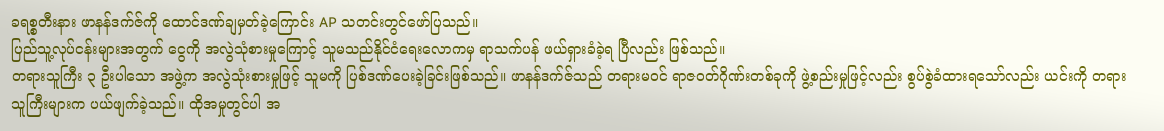ခရစ္စတီးနား ဖာနန်ဒက်ဇ်ကို ထောင်ဒဏ်ချမှတ်ခဲ့ကြောင်း AP သတင်းတွင်ဖော်ပြသည်။
ပြည်သူ့လုပ်ငန်းများအတွက် ငွေကို အလွဲသုံစားမှုကြောင့် သူမသည်နိုင်ငံရေးလောကမှ ရာသက်ပန် ဖယ်ရှားခံခဲ့ရ ပြီလည်း ဖြစ်သည်။
တရားသူကြီး ၃ ဦးပါသော အဖွဲ့က အလွဲသုံးစားမှုဖြင့် သူမကို ပြစ်ဒဏ်ပေးခဲ့ခြင်းဖြစ်သည်။ ဖာနန်ဒက်ဇ်သည် တရားမဝင် ရာဇဝတ်ဂိုဏ်းတစ်ခုကို ဖွဲ့စည်းမှုဖြင့်လည်း စွပ်စွဲခံထားရသော်လည်း ယင်းကို တရားသူကြီးများက ပယ်ဖျက်ခဲ့သည်။ ထိုအမှုတွင်ပါ အ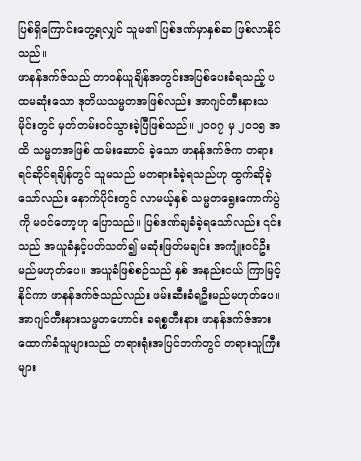ပြစ်ရှိကြောင်းတွေ့ရလျှင် သူမ၏ ပြစ်ဒဏ်မှာနှစ်ဆ ဖြစ်လာနိုင်သည်။
ဖာနန်ဒက်ဇ်သည် တာဝန်ယူချိန်အတွင်းအပြစ်ပေးခံရသည့် ပထမဆုံးသော ဒုတိယသမ္မတအဖြစ်လည်း အာဂျင်တီးနားသမိုင်းတွင် မှတ်တမ်းဝင်သွားခဲ့ပြီဖြစ်သည်။ ၂၀၀၇ မှ ၂၀၁၅ အထိ သမ္မတအဖြစ် ထမ်းဆောင် ခဲ့သော ဖာနန်ဒက်ဇ်က တရားရင်ဆိုင်ရချိန်တွင် သူမသည် မတရားခံခဲ့ရသည်ဟု ထွက်ဆိုခဲ့သော်လည်း နောက်ပိုင်းတွင် လာမယ့်နှစ် သမ္မတရွေးကောက်ပွဲကို မဝင်တော့ဟု ပြောသည်။ ပြစ်ဒဏ်ချခံခဲ့ရသော်လည်း ၎င်းသည် အယူခံနှင့်ပတ်သတ်၍ မဆုံးဖြတ်မချင်း အကျုံးဝင်ဦးမည်မဟုတ်ပေ။ အယူခံဖြစ်စဉ်သည် နှစ် အနည်းငယ် ကြာမြင့်နိုင်ကာ ဖာနန်ဒက်ဇ်သည်လည်း ဖမ်းဆီးခံရဦးမည်မဟုတ်ပေ။
အာဂျင်တီးနားသမ္မတဟောင်း ခရစ္စတီးနား ဖာနန်ဒက်ဇ်အား ထောက်ခံသူများသည် တရားရုံးအပြင်ဘက်တွင် တရားသူကြီးများ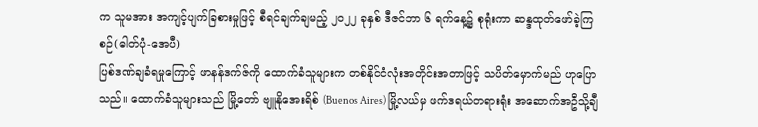က သူမအား အကျင့်ပျက်ခြစားမှုဖြင့် စီရင်ချက်ချမည့် ၂၀၂၂ ခုနှစ် ဒီဇင်ဘာ ၆ ရက်နေ့၌ စုရုံးကာ ဆန္ဒထုတ်ဖော်ခဲ့ကြစဉ်(ဓါတ်ပုံ-အေပီ)
ပြစ်ဒဏ်ချခံရမှုကြောင့် ဖာနန်ဒက်ဇ်ကို ထောက်ခံသူများက တစ်နိုင်ငံလုံးအတိုင်းအတာဖြင့် သပိတ်မှောက်မည် ဟုပြောသည်။ ထောက်ခံသူများသည် မြို့တော် ဗျူနိုအေးရိစ် (Buenos Aires) မြို့လယ်မှ ဖက်ဒရယ်တရားရုံး အဆောက်အဦသို့ချီ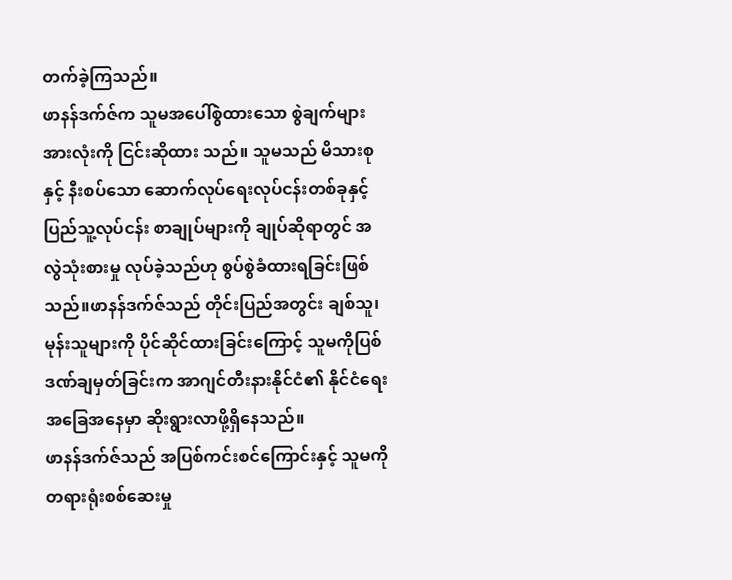တက်ခဲ့ကြသည်။
ဖာနန်ဒက်ဇ်က သူမအပေါ်စွဲထားသော စွဲချက်များအားလုံးကို ငြင်းဆိုထား သည်။ သူမသည် မိသားစုနှင့် နီးစပ်သော ဆောက်လုပ်ရေးလုပ်ငန်းတစ်ခုနှင့် ပြည်သူ့လုပ်ငန်း စာချုပ်များကို ချုပ်ဆိုရာတွင် အလွဲသုံးစားမှု လုပ်ခဲ့သည်ဟု စွပ်စွဲခံထားရခြင်းဖြစ်သည်။ဖာနန်ဒက်ဇ်သည် တိုင်းပြည်အတွင်း ချစ်သူ၊ မုန်းသူများကို ပိုင်ဆိုင်ထားခြင်းကြောင့် သူမကိုပြစ်ဒဏ်ချမှတ်ခြင်းက အာဂျင်တီးနားနိုင်ငံ၏ နိုင်ငံရေးအခြေအနေမှာ ဆိုးရွားလာဖို့ရှိနေသည်။
ဖာနန်ဒက်ဇ်သည် အပြစ်ကင်းစင်ကြောင်းနှင့် သူမကို တရားရုံးစစ်ဆေးမှု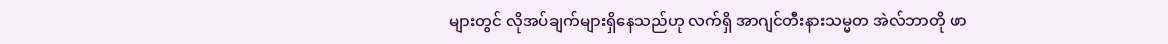များတွင် လိုအပ်ချက်များရှိနေသည်ဟု လက်ရှိ အာဂျင်တီးနားသမ္မတ အဲလ်ဘာတို ဖာ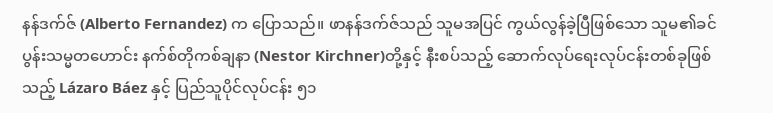နန်ဒက်ဇ် (Alberto Fernandez) က ပြောသည်။ ဖာနန်ဒက်ဇ်သည် သူမအပြင် ကွယ်လွန်ခဲ့ပြီဖြစ်သော သူမ၏ခင်ပွန်းသမ္မတဟောင်း နက်စ်တိုကစ်ချနာ (Nestor Kirchner)တို့နှင့် နီးစပ်သည့် ဆောက်လုပ်ရေးလုပ်ငန်းတစ်ခုဖြစ်သည့် Lázaro Báez နှင့် ပြည်သူပိုင်လုပ်ငန်း ၅၁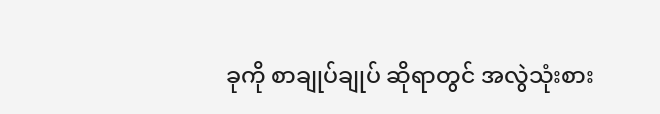ခုကို စာချုပ်ချုပ် ဆိုရာတွင် အလွဲသုံးစား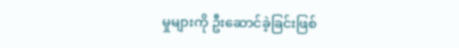မှုများကို ဦးဆောင်ခဲ့ခြင်းဖြစ်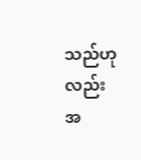သည်ဟုလည်း အ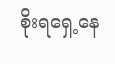စိုးရရှေ့နေ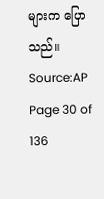များက ပြောသည်။
Source:AP
Page 30 of 136